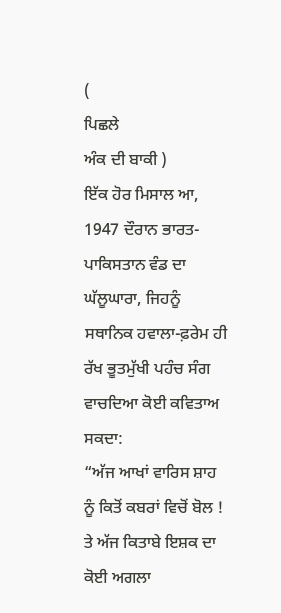(
ਪਿਛਲੇ
ਅੰਕ ਦੀ ਬਾਕੀ )
ਇੱਕ ਹੋਰ ਮਿਸਾਲ ਆ, 1947 ਦੌਰਾਨ ਭਾਰਤ-ਪਾਕਿਸਤਾਨ ਵੰਡ ਦਾ ਘੱਲੂਘਾਰਾ, ਜਿਹਨੂੰ ਸਥਾਨਿਕ ਹਵਾਲਾ-ਫ਼ਰੇਮ ਹੀ ਰੱਖ ਭੂਤਮੁੱਖੀ ਪਹੰਚ ਸੰਗ ਵਾਚਦਿਆ ਕੋਈ ਕਵਿਤਾਅ ਸਕਦਾ:
“ਅੱਜ ਆਖਾਂ ਵਾਰਿਸ ਸ਼ਾਹ ਨੂੰ ਕਿਤੋਂ ਕਬਰਾਂ ਵਿਚੋਂ ਬੋਲ !
ਤੇ ਅੱਜ ਕਿਤਾਬੇ ਇਸ਼ਕ ਦਾ ਕੋਈ ਅਗਲਾ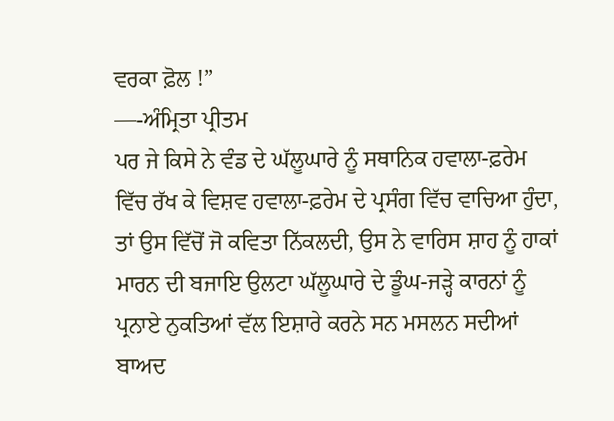ਵਰਕਾ ਫ਼ੋਲ !”
—-ਅੰਮ੍ਰਿਤਾ ਪ੍ਰੀਤਮ
ਪਰ ਜੇ ਕਿਸੇ ਨੇ ਵੰਡ ਦੇ ਘੱਲੂਘਾਰੇ ਨੂੰ ਸਥਾਨਿਕ ਹਵਾਲਾ-ਫ਼ਰੇਮ ਵਿੱਚ ਰੱਖ ਕੇ ਵਿਸ਼ਵ ਹਵਾਲਾ-ਫ਼ਰੇਮ ਦੇ ਪ੍ਰਸੰਗ ਵਿੱਚ ਵਾਚਿਆ ਹੁੰਦਾ, ਤਾਂ ਉਸ ਵਿੱਚੋਂ ਜੋ ਕਵਿਤਾ ਨਿੱਕਲਦੀ, ਉਸ ਨੇ ਵਾਰਿਸ ਸ਼ਾਹ ਨੂੰ ਹਾਕਾਂ ਮਾਰਨ ਦੀ ਬਜਾਇ ਉਲਟਾ ਘੱਲੂਘਾਰੇ ਦੇ ਡੂੰਘ-ਜੜ੍ਹੇ ਕਾਰਨਾਂ ਨੂੰ ਪ੍ਰਨਾਏ ਨੁਕਤਿਆਂ ਵੱਲ ਇਸ਼ਾਰੇ ਕਰਨੇ ਸਨ ਮਸਲਨ ਸਦੀਆਂ ਬਾਅਦ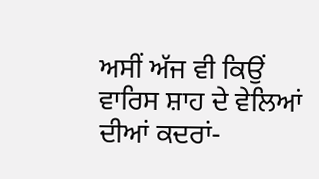ਅਸੀਂ ਅੱਜ ਵੀ ਕਿਉਂ ਵਾਰਿਸ ਸ਼ਾਹ ਦੇ ਵੇਲਿਆਂ ਦੀਆਂ ਕਦਰਾਂ-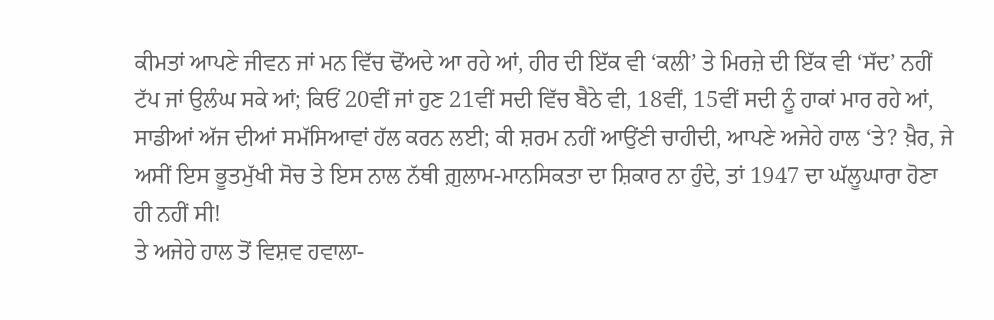ਕੀਮਤਾਂ ਆਪਣੇ ਜੀਵਨ ਜਾਂ ਮਨ ਵਿੱਚ ਢੋਂਅਦੇ ਆ ਰਹੇ ਆਂ, ਹੀਰ ਦੀ ਇੱਕ ਵੀ ‘ਕਲੀ’ ਤੇ ਮਿਰਜ਼ੇ ਦੀ ਇੱਕ ਵੀ ‘ਸੱਦ’ ਨਹੀਂ ਟੱਪ ਜਾਂ ਉਲੰਘ ਸਕੇ ਆਂ; ਕਿਓਂ 20ਵੀਂ ਜਾਂ ਹੁਣ 21ਵੀਂ ਸਦੀ ਵਿੱਚ ਬੈਠੇ ਵੀ, 18ਵੀਂ, 15ਵੀਂ ਸਦੀ ਨੂੰ ਹਾਕਾਂ ਮਾਰ ਰਹੇ ਆਂ, ਸਾਡੀਆਂ ਅੱਜ ਦੀਆਂ ਸਮੱਸਿਆਵਾਂ ਹੱਲ ਕਰਨ ਲਈ; ਕੀ ਸ਼ਰਮ ਨਹੀਂ ਆਉਂਣੀ ਚਾਹੀਦੀ, ਆਪਣੇ ਅਜੇਹੇ ਹਾਲ ‘ਤੇ? ਖ਼ੈਰ, ਜੇ ਅਸੀਂ ਇਸ ਭੂਤਮੁੱਖੀ ਸੋਚ ਤੇ ਇਸ ਨਾਲ ਨੱਥੀ ਗ਼ੁਲਾਮ-ਮਾਨਸਿਕਤਾ ਦਾ ਸ਼ਿਕਾਰ ਨਾ ਹੁੰਦੇ, ਤਾਂ 1947 ਦਾ ਘੱਲੂਘਾਰਾ ਹੋਣਾ ਹੀ ਨਹੀਂ ਸੀ!
ਤੇ ਅਜੇਹੇ ਹਾਲ ਤੋਂ ਵਿਸ਼ਵ ਹਵਾਲਾ-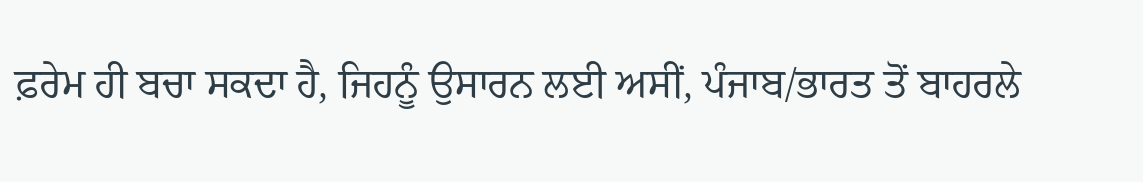ਫ਼ਰੇਮ ਹੀ ਬਚਾ ਸਕਦਾ ਹੈ, ਜਿਹਨੂੰ ਉਸਾਰਨ ਲਈ ਅਸੀਂ, ਪੰਜਾਬ/ਭਾਰਤ ਤੋਂ ਬਾਹਰਲੇ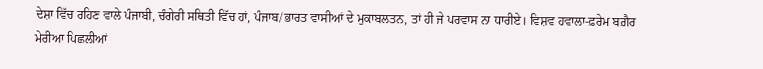ਦੇਸ਼ਾ ਵਿੱਚ ਰਹਿਣ ਵਾਲੇ ਪੰਜਾਬੀ, ਚੰਗੇਰੀ ਸਥਿਤੀ ਵਿੱਚ ਹਾਂ, ਪੰਜਾਬ/ਭਾਰਤ ਵਾਸੀਆਂ ਦੇ ਮੁਕਾਬਲਤਨ, ਤਾਂ ਹੀ ਜੇ ਪਰਵਾਸ ਨਾ ਧਾਰੀਏ। ਵਿਸ਼ਵ ਹਵਾਲਾ-ਫ਼ਰੇਮ ਬਗ਼ੈਰ ਮੇਰੀਆ ਪਿਛਲੀਆਂ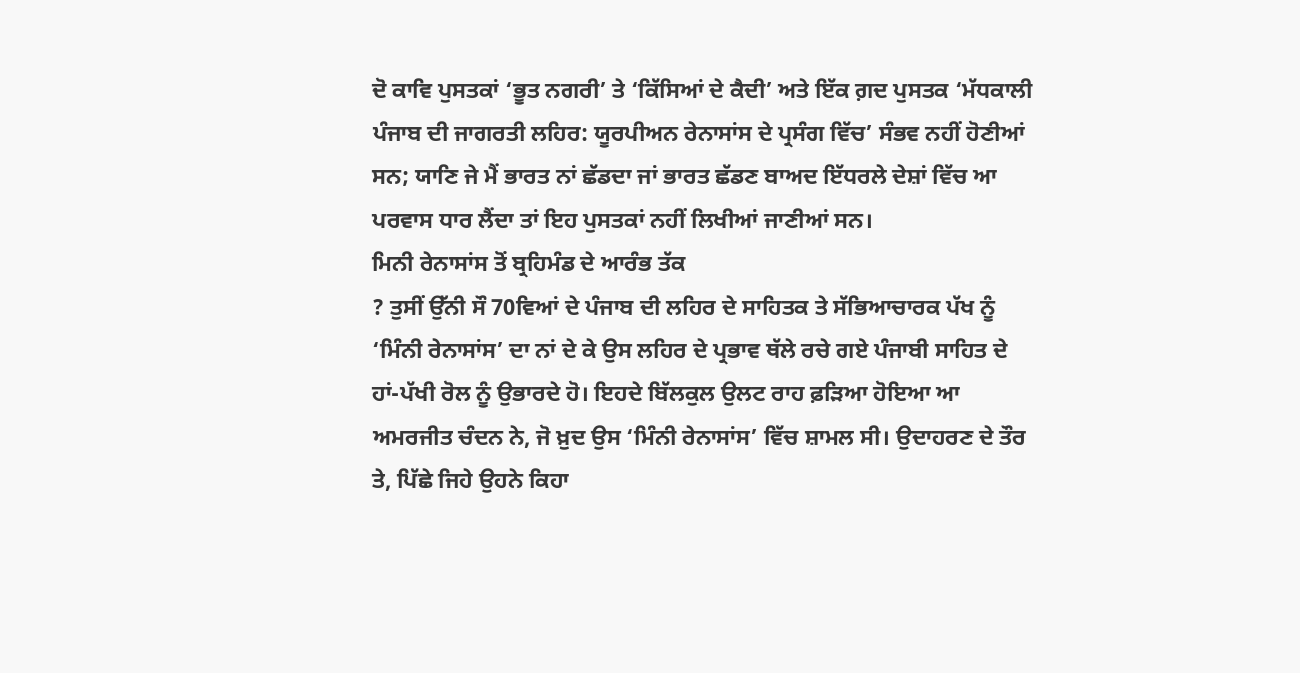ਦੋ ਕਾਵਿ ਪੁਸਤਕਾਂ ‘ਭੂਤ ਨਗਰੀ’ ਤੇ ‘ਕਿੱਸਿਆਂ ਦੇ ਕੈਦੀ’ ਅਤੇ ਇੱਕ ਗ਼ਦ ਪੁਸਤਕ ‘ਮੱਧਕਾਲੀ ਪੰਜਾਬ ਦੀ ਜਾਗਰਤੀ ਲਹਿਰ: ਯੂਰਪੀਅਨ ਰੇਨਾਸਾਂਸ ਦੇ ਪ੍ਰਸੰਗ ਵਿੱਚ’ ਸੰਭਵ ਨਹੀਂ ਹੋਣੀਆਂ ਸਨ; ਯਾਣਿ ਜੇ ਮੈਂ ਭਾਰਤ ਨਾਂ ਛੱਡਦਾ ਜਾਂ ਭਾਰਤ ਛੱਡਣ ਬਾਅਦ ਇੱਧਰਲੇ ਦੇਸ਼ਾਂ ਵਿੱਚ ਆ ਪਰਵਾਸ ਧਾਰ ਲੈਂਦਾ ਤਾਂ ਇਹ ਪੁਸਤਕਾਂ ਨਹੀਂ ਲਿਖੀਆਂ ਜਾਣੀਆਂ ਸਨ।
ਮਿਨੀ ਰੇਨਾਸਾਂਸ ਤੋਂ ਬ੍ਰਹਿਮੰਡ ਦੇ ਆਰੰਭ ਤੱਕ
? ਤੁਸੀਂ ਉੱਨੀ ਸੌ 70ਵਿਆਂ ਦੇ ਪੰਜਾਬ ਦੀ ਲਹਿਰ ਦੇ ਸਾਹਿਤਕ ਤੇ ਸੱਭਿਆਚਾਰਕ ਪੱਖ ਨੂੰ ‘ਮਿੰਨੀ ਰੇਨਾਸਾਂਸ’ ਦਾ ਨਾਂ ਦੇ ਕੇ ਉਸ ਲਹਿਰ ਦੇ ਪ੍ਰਭਾਵ ਥੱਲੇ ਰਚੇ ਗਏ ਪੰਜਾਬੀ ਸਾਹਿਤ ਦੇ ਹਾਂ-ਪੱਖੀ ਰੋਲ ਨੂੰ ਉਭਾਰਦੇ ਹੋ। ਇਹਦੇ ਬਿੱਲਕੁਲ ਉਲਟ ਰਾਹ ਫ਼ੜਿਆ ਹੋਇਆ ਆ ਅਮਰਜੀਤ ਚੰਦਨ ਨੇ, ਜੋ ਖ਼ੁਦ ਉਸ ‘ਮਿੰਨੀ ਰੇਨਾਸਾਂਸ’ ਵਿੱਚ ਸ਼ਾਮਲ ਸੀ। ਉਦਾਹਰਣ ਦੇ ਤੌਰ ਤੇ, ਪਿੱਛੇ ਜਿਹੇ ਉਹਨੇ ਕਿਹਾ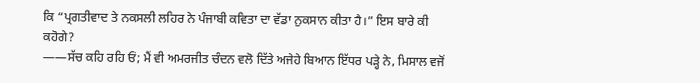ਕਿ “ਪ੍ਰਗਤੀਵਾਦ ਤੇ ਨਕਸਲੀ ਲਹਿਰ ਨੇ ਪੰਜਾਬੀ ਕਵਿਤਾ ਦਾ ਵੱਡਾ ਨੁਕਸਾਨ ਕੀਤਾ ਹੈ।” ਇਸ ਬਾਰੇ ਕੀ ਕਹੋਗੇ?
——ਸੱਚ ਕਹਿ ਰਹਿ ਓਂ; ਮੈਂ ਵੀ ਅਮਰਜੀਤ ਚੰਦਨ ਵਲੋ ਦਿੱਤੇ ਅਜੇਹੇ ਬਿਆਨ ਇੱਧਰ ਪੜ੍ਹੇ ਨੇ, ਮਿਸਾਲ ਵਜੋਂ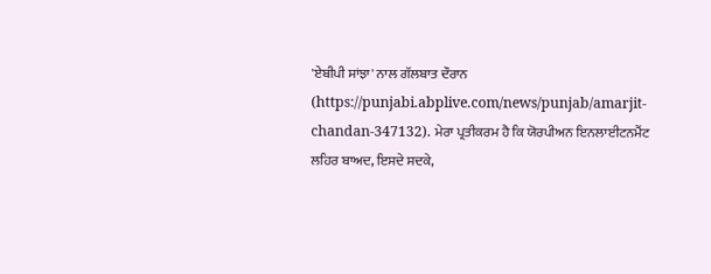'ਏਬੀਪੀ ਸਾਂਝਾ' ਨਾਲ ਗੱਲਬਾਤ ਦੌਰਾਨ (https://punjabi.abplive.com/news/punjab/amarjit-chandan-347132). ਮੇਰਾ ਪ੍ਰਤੀਕਰਮ ਹੈ ਕਿ ਯੋਰਪੀਅਨ ਇਨਲਾਈਟਨਮੈਂਟ ਲਹਿਰ ਬਾਅਦ, ਇਸਦੇ ਸਦਕੇ,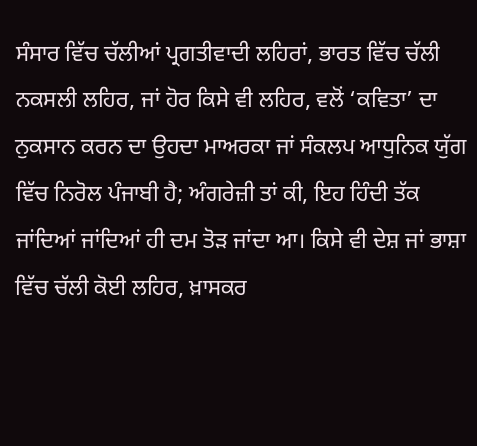ਸੰਸਾਰ ਵਿੱਚ ਚੱਲੀਆਂ ਪ੍ਰਗਤੀਵਾਦੀ ਲਹਿਰਾਂ, ਭਾਰਤ ਵਿੱਚ ਚੱਲੀ ਨਕਸਲੀ ਲਹਿਰ, ਜਾਂ ਹੋਰ ਕਿਸੇ ਵੀ ਲਹਿਰ, ਵਲੋਂ ‘ਕਵਿਤਾ’ ਦਾ ਨੁਕਸਾਨ ਕਰਨ ਦਾ ਉਹਦਾ ਮਾਅਰਕਾ ਜਾਂ ਸੰਕਲਪ ਆਧੁਨਿਕ ਯੁੱਗ ਵਿੱਚ ਨਿਰੋਲ ਪੰਜਾਬੀ ਹੈ; ਅੰਗਰੇਜ਼ੀ ਤਾਂ ਕੀ, ਇਹ ਹਿੰਦੀ ਤੱਕ ਜਾਂਦਿਆਂ ਜਾਂਦਿਆਂ ਹੀ ਦਮ ਤੋੜ ਜਾਂਦਾ ਆ। ਕਿਸੇ ਵੀ ਦੇਸ਼ ਜਾਂ ਭਾਸ਼ਾ ਵਿੱਚ ਚੱਲੀ ਕੋਈ ਲਹਿਰ, ਖ਼ਾਸਕਰ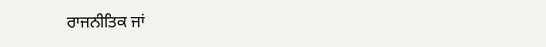ਰਾਜਨੀਤਿਕ ਜਾਂ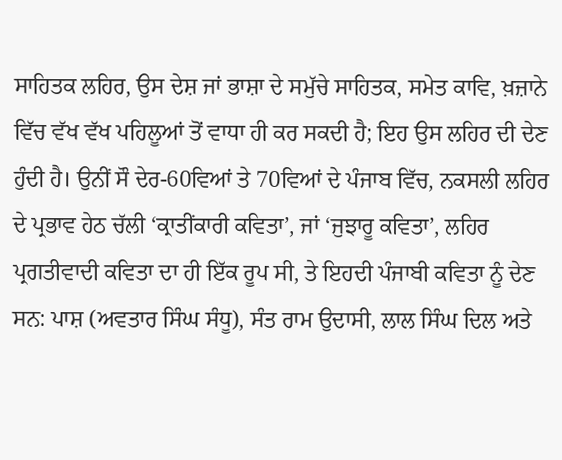ਸਾਹਿਤਕ ਲਹਿਰ, ਉਸ ਦੇਸ਼ ਜਾਂ ਭਾਸ਼ਾ ਦੇ ਸਮੁੱਚੇ ਸਾਹਿਤਕ, ਸਮੇਤ ਕਾਵਿ, ਖ਼ਜ਼ਾਨੇ ਵਿੱਚ ਵੱਖ ਵੱਖ ਪਹਿਲੂਆਂ ਤੋਂ ਵਾਧਾ ਹੀ ਕਰ ਸਕਦੀ ਹੈ; ਇਹ ਉਸ ਲਹਿਰ ਦੀ ਦੇਣ ਹੁੰਦੀ ਹੈ। ਉਨੀਂ ਸੌ ਦੇਰ-60ਵਿਆਂ ਤੇ 70ਵਿਆਂ ਦੇ ਪੰਜਾਬ ਵਿੱਚ, ਨਕਸਲੀ ਲਹਿਰ ਦੇ ਪ੍ਰਭਾਵ ਹੇਠ ਚੱਲੀ ‘ਕ੍ਰਾਤੀਂਕਾਰੀ ਕਵਿਤਾ’, ਜਾਂ ‘ਜੁਝਾਰੂ ਕਵਿਤਾ’, ਲਹਿਰ ਪ੍ਰਗਤੀਵਾਦੀ ਕਵਿਤਾ ਦਾ ਹੀ ਇੱਕ ਰੂਪ ਸੀ, ਤੇ ਇਹਦੀ ਪੰਜਾਬੀ ਕਵਿਤਾ ਨੂੰ ਦੇਣ ਸਨ: ਪਾਸ਼ (ਅਵਤਾਰ ਸਿੰਘ ਸੰਧੂ), ਸੰਤ ਰਾਮ ਉਦਾਸੀ, ਲਾਲ ਸਿੰਘ ਦਿਲ ਅਤੇ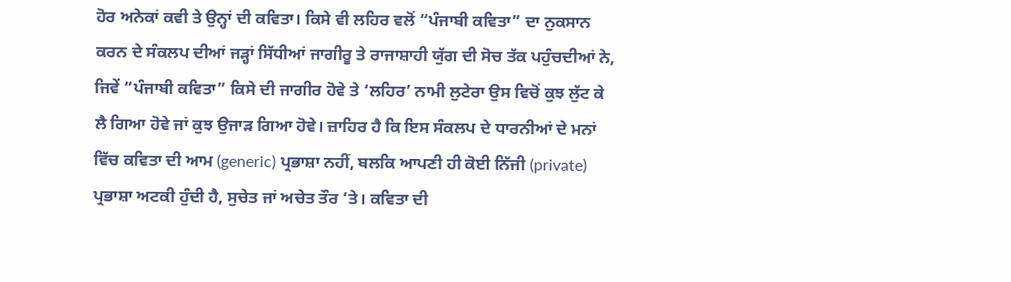ਹੋਰ ਅਨੇਕਾਂ ਕਵੀ ਤੇ ਉਨ੍ਹਾਂ ਦੀ ਕਵਿਤਾ। ਕਿਸੇ ਵੀ ਲਹਿਰ ਵਲੋਂ “ਪੰਜਾਬੀ ਕਵਿਤਾ” ਦਾ ਨੁਕਸਾਨ ਕਰਨ ਦੇ ਸੰਕਲਪ ਦੀਆਂ ਜੜ੍ਹਾਂ ਸਿੱਧੀਆਂ ਜਾਗੀਰੂ ਤੇ ਰਾਜਾਸ਼ਾਹੀ ਯੁੱਗ ਦੀ ਸੋਚ ਤੱਕ ਪਹੁੰਚਦੀਆਂ ਨੇ, ਜਿਵੇਂ “ਪੰਜਾਬੀ ਕਵਿਤਾ” ਕਿਸੇ ਦੀ ਜਾਗੀਰ ਹੋਵੇ ਤੇ ‘ਲਹਿਰ’ ਨਾਮੀ ਲੁਟੇਰਾ ਉਸ ਵਿਚੋਂ ਕੁਝ ਲੁੱਟ ਕੇ ਲੈ ਗਿਆ ਹੋਵੇ ਜਾਂ ਕੁਝ ਉਜਾੜ ਗਿਆ ਹੋਵੇ। ਜ਼ਾਹਿਰ ਹੈ ਕਿ ਇਸ ਸੰਕਲਪ ਦੇ ਧਾਰਨੀਆਂ ਦੇ ਮਨਾਂ ਵਿੱਚ ਕਵਿਤਾ ਦੀ ਆਮ (generic) ਪ੍ਰਭਾਸ਼ਾ ਨਹੀਂ, ਬਲਕਿ ਆਪਣੀ ਹੀ ਕੋਈ ਨਿੱਜੀ (private) ਪ੍ਰਭਾਸ਼ਾ ਅਟਕੀ ਹੁੰਦੀ ਹੈ, ਸੁਚੇਤ ਜਾਂ ਅਚੇਤ ਤੌਰ ‘ਤੇ। ਕਵਿਤਾ ਦੀ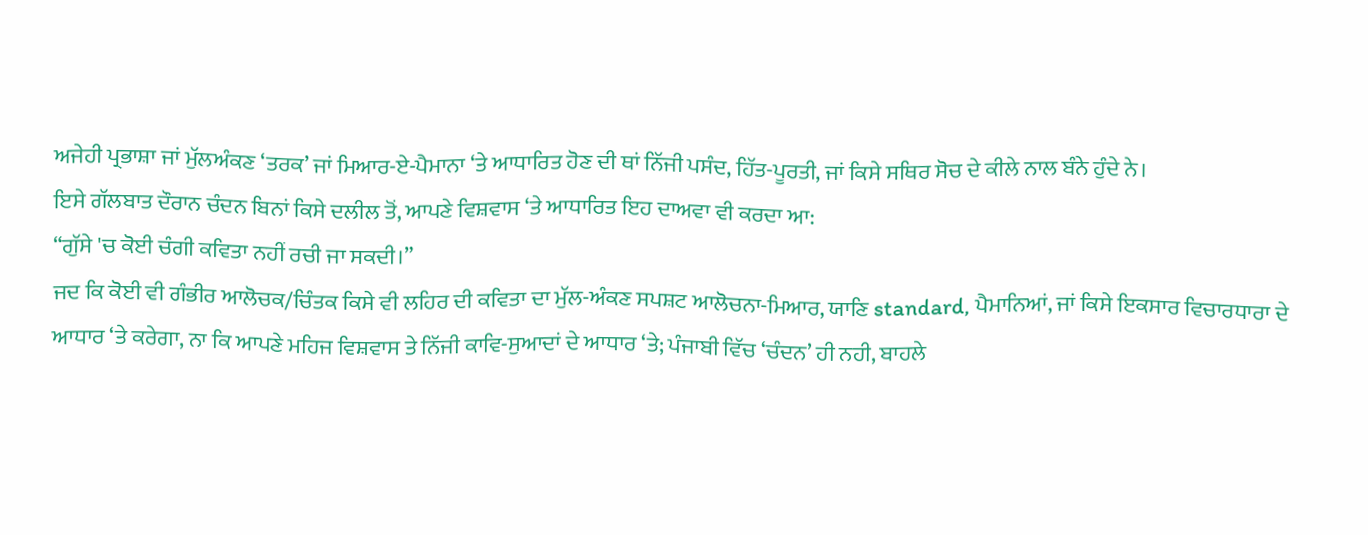ਅਜੇਹੀ ਪ੍ਰਭਾਸ਼ਾ ਜਾਂ ਮੁੱਲਅੰਕਣ ‘ਤਰਕ’ ਜਾਂ ਮਿਆਰ-ਏ-ਪੈਮਾਨਾ ‘ਤੇ ਆਧਾਰਿਤ ਹੋਣ ਦੀ ਥਾਂ ਨਿੱਜੀ ਪਸੰਦ, ਹਿੱਤ-ਪੂਰਤੀ, ਜਾਂ ਕਿਸੇ ਸਥਿਰ ਸੋਚ ਦੇ ਕੀਲੇ ਨਾਲ ਬੰਨੇ ਹੁੰਦੇ ਨੇ।
ਇਸੇ ਗੱਲਬਾਤ ਦੌਰਾਨ ਚੰਦਨ ਬਿਨਾਂ ਕਿਸੇ ਦਲੀਲ ਤੋਂ, ਆਪਣੇ ਵਿਸ਼ਵਾਸ ‘ਤੇ ਆਧਾਰਿਤ ਇਹ ਦਾਅਵਾ ਵੀ ਕਰਦਾ ਆ:
“ਗੁੱਸੇ 'ਚ ਕੋਈ ਚੰਗੀ ਕਵਿਤਾ ਨਹੀਂ ਰਚੀ ਜਾ ਸਕਦੀ।”
ਜਦ ਕਿ ਕੋਈ ਵੀ ਗੰਭੀਰ ਆਲੋਚਕ/ਚਿੰਤਕ ਕਿਸੇ ਵੀ ਲਹਿਰ ਦੀ ਕਵਿਤਾ ਦਾ ਮੁੱਲ-ਅੰਕਣ ਸਪਸ਼ਟ ਆਲੋਚਨਾ-ਮਿਆਰ, ਯਾਣਿ standard, ਪੈਮਾਨਿਆਂ, ਜਾਂ ਕਿਸੇ ਇਕਸਾਰ ਵਿਚਾਰਧਾਰਾ ਦੇ ਆਧਾਰ ‘ਤੇ ਕਰੇਗਾ, ਨਾ ਕਿ ਆਪਣੇ ਮਹਿਜ ਵਿਸ਼ਵਾਸ ਤੇ ਨਿੱਜੀ ਕਾਵਿ-ਸੁਆਦਾਂ ਦੇ ਆਧਾਰ ‘ਤੇ; ਪੰਜਾਬੀ ਵਿੱਚ ‘ਚੰਦਨ’ ਹੀ ਨਹੀ, ਬਾਹਲੇ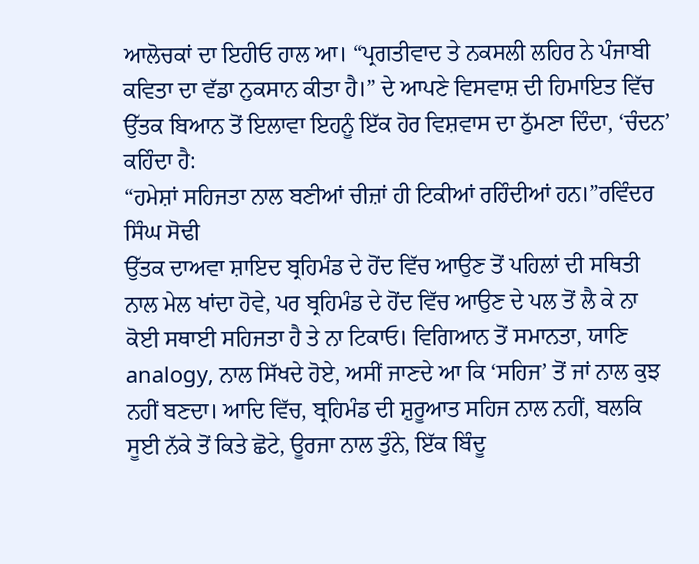ਆਲੋਚਕਾਂ ਦਾ ਇਹੀਓ ਹਾਲ ਆ। “ਪ੍ਰਗਤੀਵਾਦ ਤੇ ਨਕਸਲੀ ਲਹਿਰ ਨੇ ਪੰਜਾਬੀ ਕਵਿਤਾ ਦਾ ਵੱਡਾ ਨੁਕਸਾਨ ਕੀਤਾ ਹੈ।” ਦੇ ਆਪਣੇ ਵਿਸਵਾਸ਼ ਦੀ ਹਿਮਾਇਤ ਵਿੱਚ ਉੱਤਕ ਬਿਆਨ ਤੋਂ ਇਲਾਵਾ ਇਹਨੂੰ ਇੱਕ ਹੋਰ ਵਿਸ਼ਵਾਸ ਦਾ ਠੁੱਮਣਾ ਦਿੰਦਾ, ‘ਚੰਦਨ’ ਕਹਿੰਦਾ ਹੈ:
“ਹਮੇਸ਼ਾਂ ਸਹਿਜਤਾ ਨਾਲ ਬਣੀਆਂ ਚੀਜ਼ਾਂ ਹੀ ਟਿਕੀਆਂ ਰਹਿੰਦੀਆਂ ਹਨ।”ਰਵਿੰਦਰ ਸਿੰਘ ਸੋਢੀ
ਉੱਤਕ ਦਾਅਵਾ ਸ਼ਾਇਦ ਬ੍ਰਹਿਮੰਡ ਦੇ ਹੋਂਦ ਵਿੱਚ ਆਉਣ ਤੋਂ ਪਹਿਲਾਂ ਦੀ ਸਥਿਤੀ ਨਾਲ ਮੇਲ ਖਾਂਦਾ ਹੋਵੇ, ਪਰ ਬ੍ਰਹਿਮੰਡ ਦੇ ਹੋਂਦ ਵਿੱਚ ਆਉਣ ਦੇ ਪਲ ਤੋਂ ਲੈ ਕੇ ਨਾ ਕੋਈ ਸਥਾਈ ਸਹਿਜਤਾ ਹੈ ਤੇ ਨਾ ਟਿਕਾਓ। ਵਿਗਿਆਨ ਤੋਂ ਸਮਾਨਤਾ, ਯਾਣਿ analogy, ਨਾਲ ਸਿੱਖਦੇ ਹੋਏ, ਅਸੀਂ ਜਾਣਦੇ ਆ ਕਿ ‘ਸਹਿਜ’ ਤੋਂ ਜਾਂ ਨਾਲ ਕੁਝ ਨਹੀਂ ਬਣਦਾ। ਆਦਿ ਵਿੱਚ, ਬ੍ਰਹਿਮੰਡ ਦੀ ਸ਼ੁਰੂਆਤ ਸਹਿਜ ਨਾਲ ਨਹੀਂ, ਬਲਕਿ ਸੂਈ ਨੱਕੇ ਤੋਂ ਕਿਤੇ ਛੋਟੇ, ਊਰਜਾ ਨਾਲ ਤੁੰਨੇ, ਇੱਕ ਬਿੰਦੂ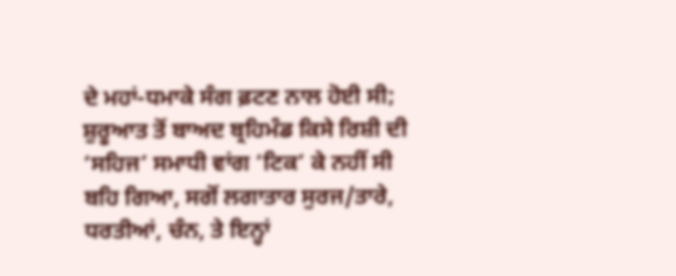ਦੇ ਮਹਾਂ-ਧਮਾਕੇ ਸੰਗ ਫ਼ਟਣ ਨਾਲ ਹੋਈ ਸੀ; ਸ਼ੁਰੂਆਤ ਤੋਂ ਬਾਅਦ ਬ੍ਰਹਿਮੰਡ ਕਿਸੇ ਰਿਸ਼ੀ ਦੀ ‘ਸਹਿਜ’ ਸਮਾਧੀ ਵਾਂਗ ‘ਟਿਕ’ ਕੇ ਨਹੀਂ ਸੀ ਬਹਿ ਗਿਆ, ਸਗੋਂ ਲਗਾਤਾਰ ਸੁਰਜ/ਤਾਰੇ, ਧਰਤੀਆਂ, ਚੰਨ, ਤੇ ਇਨ੍ਹਾਂ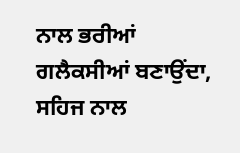ਨਾਲ ਭਰੀਆਂ ਗਲੈਕਸੀਆਂ ਬਣਾਉਂਦਾ, ਸਹਿਜ ਨਾਲ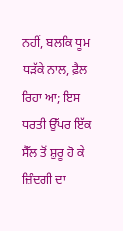ਨਹੀਂ, ਬਲਕਿ ਧੂਮ ਧੜੱਕੇ ਨਾਲ, ਫ਼ੈਲ ਰਿਹਾ ਆ; ਇਸ ਧਰਤੀ ਉੱਪਰ ਇੱਕ ਸੈੱਲ ਤੋਂ ਸ਼ੁਰੂ ਹੋ ਕੇ ਜ਼ਿੰਦਗੀ ਦਾ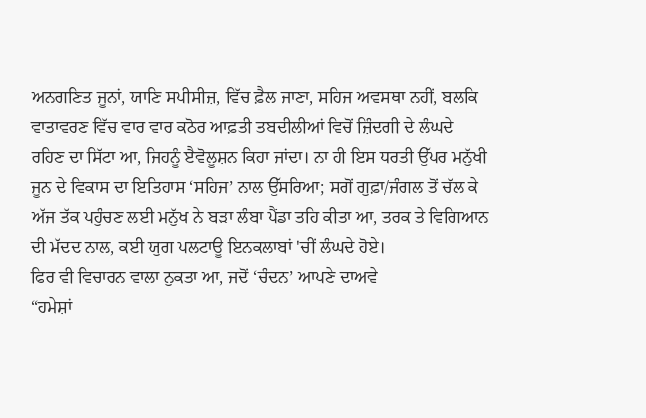ਅਨਗਣਿਤ ਜੂਨਾਂ, ਯਾਣਿ ਸਪੀਸੀਜ਼, ਵਿੱਚ ਫ਼ੈਲ ਜਾਣਾ, ਸਹਿਜ ਅਵਸਥਾ ਨਹੀਂ, ਬਲਕਿ ਵਾਤਾਵਰਣ ਵਿੱਚ ਵਾਰ ਵਾਰ ਕਠੋਰ ਆਫ਼ਤੀ ਤਬਦੀਲੀਆਂ ਵਿਚੋਂ ਜ਼ਿੰਦਗੀ ਦੇ ਲੰਘਦੇ ਰਹਿਣ ਦਾ ਸਿੱਟਾ ਆ, ਜਿਹਨੂੰ ੲੈਵੋਲੂਸ਼ਨ ਕਿਹਾ ਜਾਂਦਾ। ਨਾ ਹੀ ਇਸ ਧਰਤੀ ਉੱਪਰ ਮਨੁੱਖੀ ਜੂਨ ਦੇ ਵਿਕਾਸ ਦਾ ਇਤਿਹਾਸ ‘ਸਹਿਜ’ ਨਾਲ ਉੱਸਰਿਆ; ਸਗੋਂ ਗੁਫ਼ਾ/ਜੰਗਲ ਤੋਂ ਚੱਲ ਕੇ ਅੱਜ ਤੱਕ ਪਹੁੰਚਣ ਲਈ ਮਨੁੱਖ ਨੇ ਬੜਾ ਲੰਬਾ ਪੈਂਡਾ ਤਹਿ ਕੀਤਾ ਆ, ਤਰਕ ਤੇ ਵਿਗਿਆਨ ਦੀ ਮੱਦਦ ਨਾਲ, ਕਈ ਯੁਗ ਪਲਟਾਊ ਇਨਕਲਾਬਾਂ 'ਚੀਂ ਲੰਘਦੇ ਹੋਏ।
ਫਿਰ ਵੀ ਵਿਚਾਰਨ ਵਾਲਾ ਨੁਕਤਾ ਆ, ਜਦੋਂ ‘ਚੰਦਨ’ ਆਪਣੇ ਦਾਅਵੇ
“ਹਮੇਸ਼ਾਂ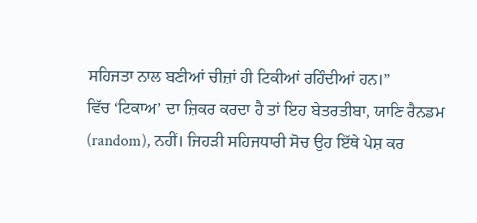ਸਹਿਜਤਾ ਨਾਲ ਬਣੀਆਂ ਚੀਜ਼ਾਂ ਹੀ ਟਿਕੀਆਂ ਰਹਿੰਦੀਆਂ ਹਨ।”
ਵਿੱਚ ‘ਟਿਕਾਅ’ ਦਾ ਜ਼ਿਕਰ ਕਰਦਾ ਹੈ ਤਾਂ ਇਹ ਬੇਤਰਤੀਬਾ, ਯਾਣਿ ਰੈਨਡਮ (random), ਨਹੀਂ। ਜਿਹੜੀ ਸਹਿਜਧਾਰੀ ਸੋਚ ਉਹ ਇੱਥੇ ਪੇਸ਼ ਕਰ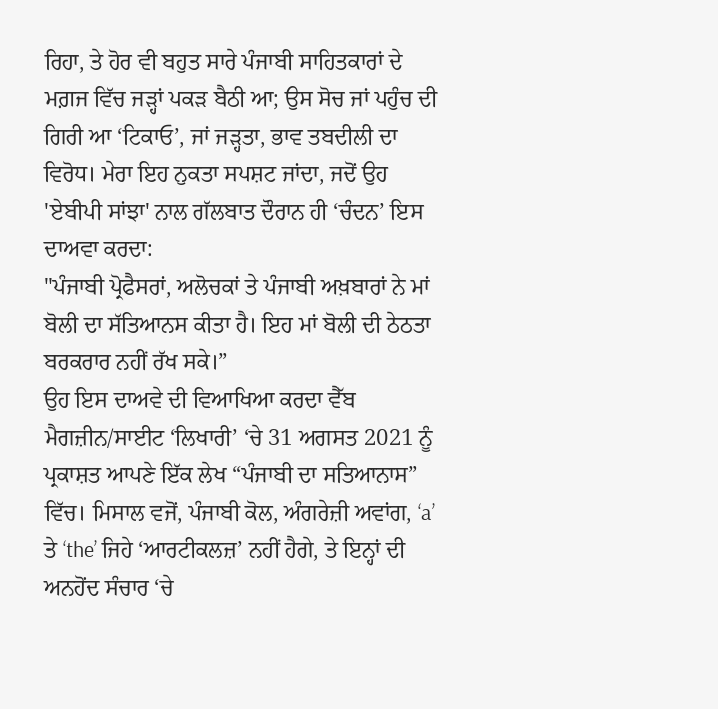ਰਿਹਾ, ਤੇ ਹੋਰ ਵੀ ਬਹੁਤ ਸਾਰੇ ਪੰਜਾਬੀ ਸਾਹਿਤਕਾਰਾਂ ਦੇ ਮਗ਼ਜ ਵਿੱਚ ਜੜ੍ਹਾਂ ਪਕੜ ਬੈਠੀ ਆ; ਉਸ ਸੋਚ ਜਾਂ ਪਹੁੰਚ ਦੀ ਗਿਰੀ ਆ ‘ਟਿਕਾਓ’, ਜਾਂ ਜੜ੍ਹਤਾ, ਭਾਵ ਤਬਦੀਲੀ ਦਾ ਵਿਰੋਧ। ਮੇਰਾ ਇਹ ਨੁਕਤਾ ਸਪਸ਼ਟ ਜਾਂਦਾ, ਜਦੋਂ ਉਹ 'ਏਬੀਪੀ ਸਾਂਝਾ' ਨਾਲ ਗੱਲਬਾਤ ਦੌਰਾਨ ਹੀ ‘ਚੰਦਨ’ ਇਸ ਦਾਅਵਾ ਕਰਦਾ:
"ਪੰਜਾਬੀ ਪ੍ਰੋਫੈਸਰਾਂ, ਅਲੋਚਕਾਂ ਤੇ ਪੰਜਾਬੀ ਅਖ਼ਬਾਰਾਂ ਨੇ ਮਾਂ ਬੋਲੀ ਦਾ ਸੱਤਿਆਨਸ ਕੀਤਾ ਹੈ। ਇਹ ਮਾਂ ਬੋਲੀ ਦੀ ਠੇਠਤਾ ਬਰਕਰਾਰ ਨਹੀਂ ਰੱਖ ਸਕੇ।”
ਉਹ ਇਸ ਦਾਅਵੇ ਦੀ ਵਿਆਖਿਆ ਕਰਦਾ ਵੈੱਬ ਮੈਗਜ਼ੀਨ/ਸਾਈਟ ‘ਲਿਖਾਰੀ’ ‘ਚੇ 31 ਅਗਸਤ 2021 ਨੂੰ ਪ੍ਰਕਾਸ਼ਤ ਆਪਣੇ ਇੱਕ ਲੇਖ “ਪੰਜਾਬੀ ਦਾ ਸਤਿਆਨਾਸ” ਵਿੱਚ। ਮਿਸਾਲ ਵਜੋਂ, ਪੰਜਾਬੀ ਕੋਲ, ਅੰਗਰੇਜ਼ੀ ਅਵਾਂਗ, ‘a’ ਤੇ ‘the’ ਜਿਹੇ ‘ਆਰਟੀਕਲਜ਼’ ਨਹੀਂ ਹੈਗੇ, ਤੇ ਇਨ੍ਹਾਂ ਦੀ ਅਨਹੋਂਦ ਸੰਚਾਰ ‘ਚੇ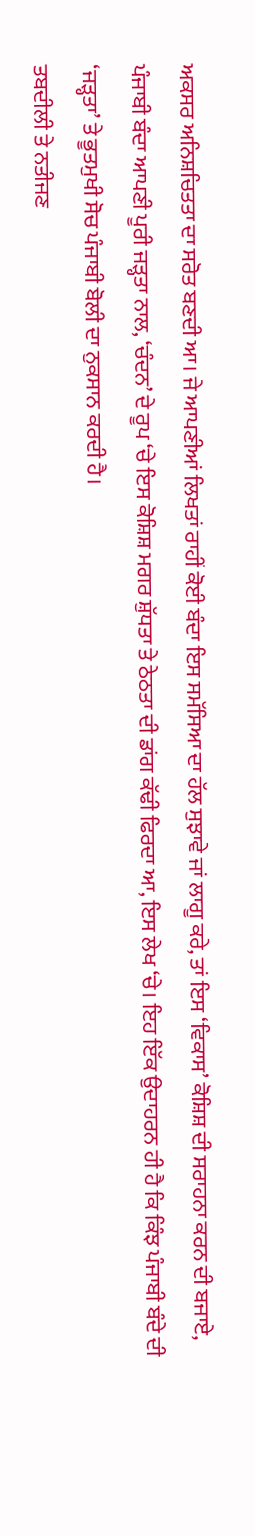ਅਕਸਰ ਅਨਿਸ਼ਚਿਤਤਾ ਦਾ ਸਰੋਤ ਬਣਦੀ ਆ। ਜੇ ਆਪਣੀਆਂ ਲਿਖਤਾਂ ਰਾਹੀਂ ਕੋਈ ਬੰਦਾ ਇਸ ਸਮੱਸਿਆ ਦਾ ਹੱਲ ਸੁਝਾਵੇ ਜਾਂ ਲਾਗੂ ਕਰੇ, ਤਾਂ ਇਸ ‘ਵਿਕਾਸ’ ਕੋਸ਼ਿਸ਼ ਦੀ ਸਰਾਹਨਾ ਕਰਨ ਦੀ ਬਜਾਏ, ਪੰਜਾਬੀ ਬੰਦਾ ਆਪਣੀ ਪੂਰੀ ਜੜ੍ਹਤਾ ਨਾਲ, ‘ਚੰਦਨ’ ਦੇ ਰੂਪ ‘ਚੇ ਇਸ ਕੋਸ਼ਿਸ਼ ਮਗਰ ਸ਼ੁੱਧਤਾ ਤੇ ਠੇਠਤਾ ਦੀ ਡਾਂਗ ਕੱਢੀ ਫਿਰਦਾ ਆ, ਇਸ ਲੇਖ ‘ਚੇ। ਇਹ ਇੱਕ ਉਦਾਹਰਨ ਹੀ ਹੈ ਕਿ ਕਿੰਝ ਪੰਜਾਬੀ ਬੰਦੇ ਦੀ ‘ਜੜ੍ਹਤਾ’ ਤੇ ਭੂਤਮੁਖੀ ਸੋਚ ਪੰਜਾਬੀ ਬੋਲੀ ਦਾ ਨੁਕਸਾਨ ਕਰਦੀ ਹੈ।
ਤਬਦੀਲੀ ਤੇ ਨਤੀਜਣ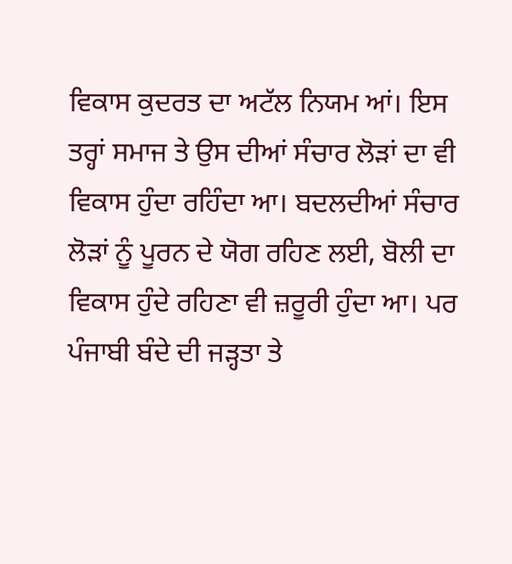ਵਿਕਾਸ ਕੁਦਰਤ ਦਾ ਅਟੱਲ ਨਿਯਮ ਆਂ। ਇਸ ਤਰ੍ਹਾਂ ਸਮਾਜ ਤੇ ਉਸ ਦੀਆਂ ਸੰਚਾਰ ਲੋੜਾਂ ਦਾ ਵੀ ਵਿਕਾਸ ਹੁੰਦਾ ਰਹਿੰਦਾ ਆ। ਬਦਲਦੀਆਂ ਸੰਚਾਰ ਲੋੜਾਂ ਨੂੰ ਪੂਰਨ ਦੇ ਯੋਗ ਰਹਿਣ ਲਈ, ਬੋਲੀ ਦਾ ਵਿਕਾਸ ਹੁੰਦੇ ਰਹਿਣਾ ਵੀ ਜ਼ਰੂਰੀ ਹੁੰਦਾ ਆ। ਪਰ ਪੰਜਾਬੀ ਬੰਦੇ ਦੀ ਜੜ੍ਹਤਾ ਤੇ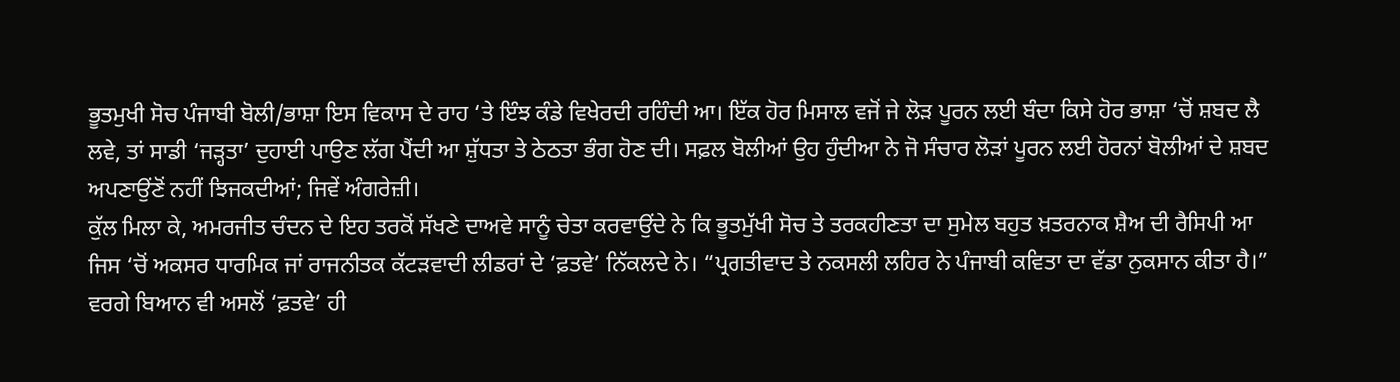ਭੂਤਮੁਖੀ ਸੋਚ ਪੰਜਾਬੀ ਬੋਲੀ/ਭਾਸ਼ਾ ਇਸ ਵਿਕਾਸ ਦੇ ਰਾਹ ‘ਤੇ ਇੰਝ ਕੰਡੇ ਵਿਖੇਰਦੀ ਰਹਿੰਦੀ ਆ। ਇੱਕ ਹੋਰ ਮਿਸਾਲ ਵਜੋਂ ਜੇ ਲੋੜ ਪੂਰਨ ਲਈ ਬੰਦਾ ਕਿਸੇ ਹੋਰ ਭਾਸ਼ਾ ‘ਚੋਂ ਸ਼ਬਦ ਲੈ ਲਵੇ, ਤਾਂ ਸਾਡੀ ‘ਜੜ੍ਹਤਾ’ ਦੁਹਾਈ ਪਾਉਣ ਲੱਗ ਪੈਂਦੀ ਆ ਸ਼ੁੱਧਤਾ ਤੇ ਠੇਠਤਾ ਭੰਗ ਹੋਣ ਦੀ। ਸਫ਼ਲ ਬੋਲੀਆਂ ਉਹ ਹੁੰਦੀਆ ਨੇ ਜੋ ਸੰਚਾਰ ਲੋੜਾਂ ਪੂਰਨ ਲਈ ਹੋਰਨਾਂ ਬੋਲੀਆਂ ਦੇ ਸ਼ਬਦ ਅਪਣਾਉਂਣੋਂ ਨਹੀਂ ਝਿਜਕਦੀਆਂ; ਜਿਵੇਂ ਅੰਗਰੇਜ਼ੀ।
ਕੁੱਲ ਮਿਲਾ ਕੇ, ਅਮਰਜੀਤ ਚੰਦਨ ਦੇ ਇਹ ਤਰਕੋਂ ਸੱਖਣੇ ਦਾਅਵੇ ਸਾਨੂੰ ਚੇਤਾ ਕਰਵਾਉਂਦੇ ਨੇ ਕਿ ਭੂਤਮੁੱਖੀ ਸੋਚ ਤੇ ਤਰਕਹੀਣਤਾ ਦਾ ਸੁਮੇਲ ਬਹੁਤ ਖ਼ਤਰਨਾਕ ਸ਼ੈਅ ਦੀ ਰੈਸਿਪੀ ਆ ਜਿਸ ‘ਚੋਂ ਅਕਸਰ ਧਾਰਮਿਕ ਜਾਂ ਰਾਜਨੀਤਕ ਕੱਟੜਵਾਦੀ ਲੀਡਰਾਂ ਦੇ ‘ਫ਼ਤਵੇ’ ਨਿੱਕਲਦੇ ਨੇ। “ਪ੍ਰਗਤੀਵਾਦ ਤੇ ਨਕਸਲੀ ਲਹਿਰ ਨੇ ਪੰਜਾਬੀ ਕਵਿਤਾ ਦਾ ਵੱਡਾ ਨੁਕਸਾਨ ਕੀਤਾ ਹੈ।” ਵਰਗੇ ਬਿਆਨ ਵੀ ਅਸਲੋਂ ‘ਫ਼ਤਵੇ’ ਹੀ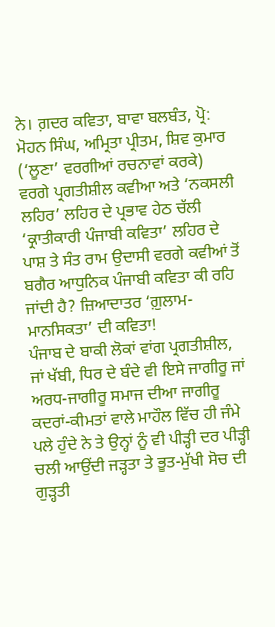ਨੇ। ਗ਼ਦਰ ਕਵਿਤਾ, ਬਾਵਾ ਬਲਬੰਤ, ਪ੍ਰੋ: ਮੋਹਨ ਸਿੰਘ, ਅਮ੍ਰਿਤਾ ਪ੍ਰੀਤਮ, ਸ਼ਿਵ ਕੁਮਾਰ (‘ਲੂਣਾ’ ਵਰਗੀਆਂ ਰਚਨਾਵਾਂ ਕਰਕੇ) ਵਰਗੇ ਪ੍ਰਗਤੀਸ਼ੀਲ ਕਵੀਆ ਅਤੇ ‘ਨਕਸਲੀ ਲਹਿਰ’ ਲਹਿਰ ਦੇ ਪ੍ਰਭਾਵ ਹੇਠ ਚੱਲੀ ‘ਕ੍ਰਾਤੀਕਾਰੀ ਪੰਜਾਬੀ ਕਵਿਤਾ’ ਲਹਿਰ ਦੇ ਪਾਸ਼ ਤੇ ਸੰਤ ਰਾਮ ਉਦਾਸੀ ਵਰਗੇ ਕਵੀਆਂ ਤੋਂ ਬਗੈਰ ਆਧੁਨਿਕ ਪੰਜਾਬੀ ਕਵਿਤਾ ਕੀ ਰਹਿ ਜਾਂਦੀ ਹੈ? ਜ਼ਿਆਦਾਤਰ ‘ਗ਼ੁਲਾਮ-ਮਾਨਸਿਕਤਾ’ ਦੀ ਕਵਿਤਾ!
ਪੰਜਾਬ ਦੇ ਬਾਕੀ ਲੋਕਾਂ ਵਾਂਗ ਪ੍ਰਗਤੀਸ਼ੀਲ, ਜਾਂ ਖੱਬੀ, ਧਿਰ ਦੇ ਬੰਦੇ ਵੀ ਇਸੇ ਜਾਗੀਰੂ ਜਾਂ ਅਰਧ-ਜਾਗੀਰੂ ਸਮਾਜ ਦੀਆ ਜਾਗੀਰੂ ਕਦਰਾਂ-ਕੀਮਤਾਂ ਵਾਲੇ ਮਾਹੌਲ ਵਿੱਚ ਹੀ ਜੰਮੇ ਪਲੇ ਹੁੰਦੇ ਨੇ ਤੇ ਉਨ੍ਹਾਂ ਨੂੰ ਵੀ ਪੀੜ੍ਹੀ ਦਰ ਪੀੜ੍ਹੀ ਚਲੀ ਆਉਂਦੀ ਜੜ੍ਹਤਾ ਤੇ ਭੂਤ-ਮੁੱਖੀ ਸੋਚ ਦੀ ਗੁੜ੍ਹਤੀ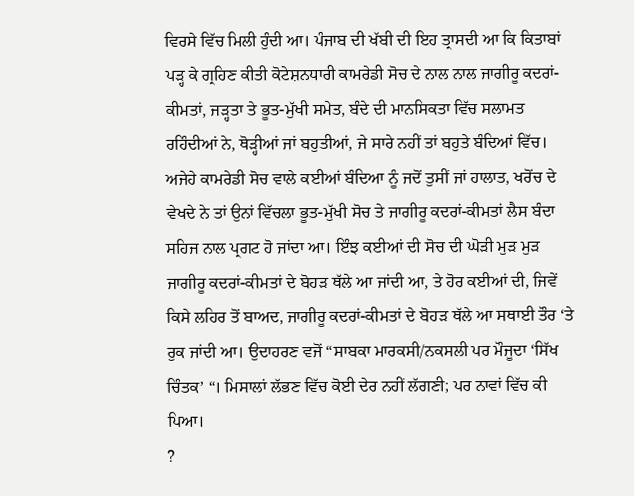ਵਿਰਸੇ ਵਿੱਚ ਮਿਲੀ ਹੁੰਦੀ ਆ। ਪੰਜਾਬ ਦੀ ਖੱਬੀ ਦੀ ਇਹ ਤ੍ਰਾਸਦੀ ਆ ਕਿ ਕਿਤਾਬਾਂ ਪੜ੍ਹ ਕੇ ਗ੍ਰਹਿਣ ਕੀਤੀ ਕੋਟੇਸ਼ਨਧਾਰੀ ਕਾਮਰੇਡੀ ਸੋਚ ਦੇ ਨਾਲ ਨਾਲ ਜਾਗੀਰੂ ਕਦਰਾਂ-ਕੀਮਤਾਂ, ਜੜ੍ਹਤਾ ਤੇ ਭੂਤ-ਮੁੱਖੀ ਸਮੇਤ, ਬੰਦੇ ਦੀ ਮਾਨਸਿਕਤਾ ਵਿੱਚ ਸਲਾਮਤ ਰਹਿੰਦੀਆਂ ਨੇ, ਥੋੜ੍ਹੀਆਂ ਜਾਂ ਬਹੁਤੀਆਂ, ਜੇ ਸਾਰੇ ਨਹੀਂ ਤਾਂ ਬਹੁਤੇ ਬੰਦਿਆਂ ਵਿੱਚ। ਅਜੇਹੇ ਕਾਮਰੇਡੀ ਸੋਚ ਵਾਲੇ ਕਈਆਂ ਬੰਦਿਆ ਨੂੰ ਜਦੋਂ ਤੁਸੀਂ ਜਾਂ ਹਾਲਾਤ, ਖਰੋਂਚ ਦੇ ਵੇਖਦੇ ਨੇ ਤਾਂ ਉਨਾਂ ਵਿੱਚਲਾ ਭੂਤ-ਮੁੱਖੀ ਸੋਚ ਤੇ ਜਾਗੀਰੂ ਕਦਰਾਂ-ਕੀਮਤਾਂ ਲੈਸ ਬੰਦਾ ਸਹਿਜ ਨਾਲ ਪ੍ਰਗਟ ਹੋ ਜਾਂਦਾ ਆ। ਇੰਝ ਕਈਆਂ ਦੀ ਸੋਚ ਦੀ ਘੋੜੀ ਮੁੜ ਮੁੜ ਜਾਗੀਰੂ ਕਦਰਾਂ-ਕੀਮਤਾਂ ਦੇ ਬੋਹੜ ਥੱਲੇ ਆ ਜਾਂਦੀ ਆ, ਤੇ ਹੋਰ ਕਈਆਂ ਦੀ, ਜਿਵੇਂ ਕਿਸੇ ਲਹਿਰ ਤੋਂ ਬਾਅਦ, ਜਾਗੀਰੂ ਕਦਰਾਂ-ਕੀਮਤਾਂ ਦੇ ਬੋਹੜ ਥੱਲੇ ਆ ਸਥਾਈ ਤੌਰ ‘ਤੇ ਰੁਕ ਜਾਂਦੀ ਆ। ਉਦਾਹਰਣ ਵਜੋਂ “ਸਾਬਕਾ ਮਾਰਕਸੀ/ਨਕਸਲੀ ਪਰ ਮੌਜੂਦਾ ‘ਸਿੱਖ ਚਿੰਤਕ’ “। ਮਿਸਾਲਾਂ ਲੱਭਣ ਵਿੱਚ ਕੋਈ ਦੇਰ ਨਹੀਂ ਲੱਗਣੀ; ਪਰ ਨਾਵਾਂ ਵਿੱਚ ਕੀ ਪਿਆ।
?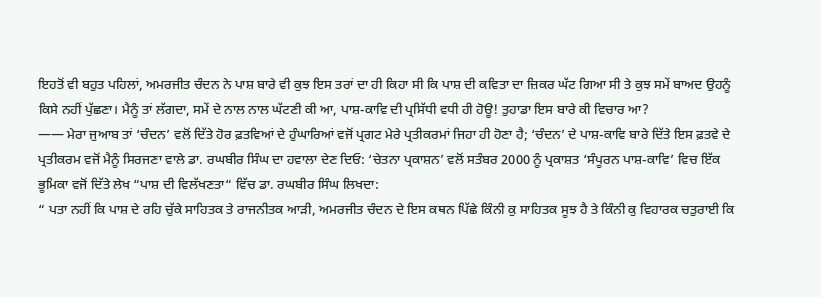ਇਹਤੋਂ ਵੀ ਬਹੁਤ ਪਹਿਲਾਂ, ਅਮਰਜੀਤ ਚੰਦਨ ਨੇ ਪਾਸ਼ ਬਾਰੇ ਵੀ ਕੁਝ ਇਸ ਤਰਾਂ ਦਾ ਹੀ ਕਿਹਾ ਸੀ ਕਿ ਪਾਸ਼ ਦੀ ਕਵਿਤਾ ਦਾ ਜ਼ਿਕਰ ਘੱਟ ਗਿਆ ਸੀ ਤੇ ਕੁਝ ਸਮੇਂ ਬਾਅਦ ਉਹਨੂੰ ਕਿਸੇ ਨਹੀਂ ਪੁੱਛਣਾ। ਮੈਨੂੰ ਤਾਂ ਲੱਗਦਾ, ਸਮੇਂ ਦੇ ਨਾਲ ਨਾਲ ਘੱਟਣੀ ਕੀ ਆ, ਪਾਸ਼-ਕਾਵਿ ਦੀ ਪ੍ਰਸਿੱਧੀ ਵਧੀ ਹੀ ਹੋਊ! ਤੁਹਾਡਾ ਇਸ ਬਾਰੇ ਕੀ ਵਿਚਾਰ ਆ?
—— ਮੇਰਾ ਜੁਆਬ ਤਾਂ ‘ਚੰਦਨ’ ਵਲੋਂ ਦਿੱਤੇ ਹੋਰ ਫ਼ਤਵਿਆਂ ਦੇ ਹੁੰਘਾਰਿਆਂ ਵਜੋਂ ਪ੍ਰਗਟ ਮੇਰੇ ਪ੍ਰਤੀਕਰਮਾਂ ਜਿਹਾ ਹੀ ਹੋਣਾ ਹੈ; ‘ਚੰਦਨ’ ਦੇ ਪਾਸ਼-ਕਾਵਿ ਬਾਰੇ ਦਿੱਤੇ ਇਸ ਫ਼ਤਵੇ ਦੇ ਪ੍ਰਤੀਕਰਮ ਵਜੋਂ ਮੈਨੂੰ ਸਿਰਜਣਾ ਵਾਲੇ ਡਾ. ਰਘਬੀਰ ਸਿੰਘ ਦਾ ਹਵਾਲਾ ਦੇਣ ਦਿਓ: ‘ਚੇਤਨਾ ਪ੍ਰਕਾਸ਼ਨ’ ਵਲੋਂ ਸਤੰਬਰ 2000 ਨੂੰ ਪ੍ਰਕਾਸ਼ਤ ‘ਸੰਪੂਰਨ ਪਾਸ਼-ਕਾਵਿ’ ਵਿਚ ਇੱਕ ਭੂਮਿਕਾ ਵਜੋਂ ਦਿੱਤੇ ਲੇਖ “ਪਾਸ਼ ਦੀ ਵਿਲੱਖਣਤਾ“ ਵਿੱਚ ਡਾ. ਰਘਬੀਰ ਸਿੰਘ ਲਿਖਦਾ:
“ ਪਤਾ ਨਹੀਂ ਕਿ ਪਾਸ਼ ਦੇ ਰਹਿ ਚੁੱਕੇ ਸਾਹਿਤਕ ਤੇ ਰਾਜਨੀਤਕ ਆੜੀ, ਅਮਰਜੀਤ ਚੰਦਨ ਦੇ ਇਸ ਕਥਨ ਪਿੱਛੇ ਕਿੰਨੀ ਕੁ ਸਾਹਿਤਕ ਸੂਝ ਹੈ ਤੇ ਕਿੰਨੀ ਕੁ ਵਿਹਾਰਕ ਚਤੁਰਾਈ ਕਿ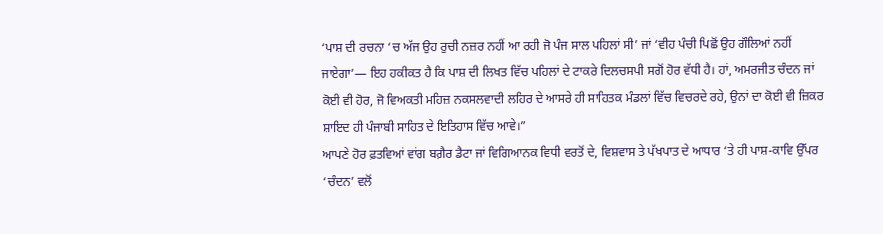‘ਪਾਸ਼ ਦੀ ਰਚਨਾ ‘ਚ ਅੱਜ ਉਹ ਰੁਚੀ ਨਜ਼ਰ ਨਹੀਂ ਆ ਰਹੀ ਜੋ ਪੰਜ ਸਾਲ ਪਹਿਲਾਂ ਸੀ’ ਜਾਂ ‘ਵੀਹ ਪੰਚੀ ਪਿਛੋਂ ਉਹ ਗੌਲਿਆਂ ਨਹੀਂ ਜਾਏਗਾ’— ਇਹ ਹਕੀਕਤ ਹੈ ਕਿ ਪਾਸ਼ ਦੀ ਲਿਖਤ ਵਿੱਚ ਪਹਿਲਾਂ ਦੇ ਟਾਕਰੇ ਦਿਲਚਸਪੀ ਸਗੋਂ ਹੋਰ ਵੱਧੀ ਹੈ। ਹਾਂ, ਅਮਰਜੀਤ ਚੰਦਨ ਜਾਂ ਕੋਈ ਵੀ ਹੋਰ, ਜੋ ਵਿਅਕਤੀ ਮਹਿਜ਼ ਨਕਸਲਵਾਦੀ ਲਹਿਰ ਦੇ ਆਸਰੇ ਹੀ ਸਾਹਿਤਕ ਮੰਡਲਾਂ ਵਿੱਚ ਵਿਚਰਦੇ ਰਹੇ, ਉਨਾਂ ਦਾ ਕੋਈ ਵੀ ਜ਼ਿਕਰ ਸ਼ਾਇਦ ਹੀ ਪੰਜਾਬੀ ਸਾਹਿਤ ਦੇ ਇਤਿਹਾਸ ਵਿੱਚ ਆਵੇ।”
ਆਪਣੇ ਹੋਰ ਫ਼ਤਵਿਆਂ ਵਾਂਗ ਬਗ਼ੈਰ ਡੈਟਾ ਜਾਂ ਵਿਗਿਆਨਕ ਵਿਧੀ ਵਰਤੋਂ ਦੇ, ਵਿਸ਼ਵਾਸ ਤੇ ਪੱਖਪਾਤ ਦੇ ਆਧਾਰ ‘ਤੇ ਹੀ ਪਾਸ਼-ਕਾਵਿ ਉੱਪਰ ‘ਚੰਦਨ’ ਵਲੋਂ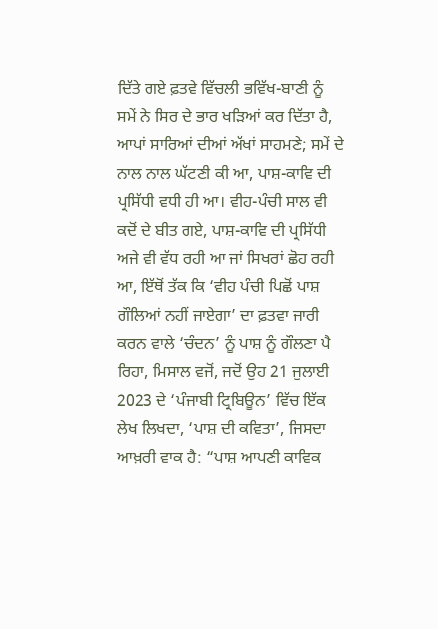ਦਿੱਤੇ ਗਏ ਫ਼ਤਵੇ ਵਿੱਚਲੀ ਭਵਿੱਖ-ਬਾਣੀ ਨੂੰ ਸਮੇਂ ਨੇ ਸਿਰ ਦੇ ਭਾਰ ਖੜਿਆਂ ਕਰ ਦਿੱਤਾ ਹੈ, ਆਪਾਂ ਸਾਰਿਆਂ ਦੀਆਂ ਅੱਖਾਂ ਸਾਹਮਣੇ; ਸਮੇਂ ਦੇ ਨਾਲ ਨਾਲ ਘੱਟਣੀ ਕੀ ਆ, ਪਾਸ਼-ਕਾਵਿ ਦੀ ਪ੍ਰਸਿੱਧੀ ਵਧੀ ਹੀ ਆ। ਵੀਹ-ਪੰਚੀ ਸਾਲ ਵੀ ਕਦੋਂ ਦੇ ਬੀਤ ਗਏ, ਪਾਸ਼-ਕਾਵਿ ਦੀ ਪ੍ਰਸਿੱਧੀ ਅਜੇ ਵੀ ਵੱਧ ਰਹੀ ਆ ਜਾਂ ਸਿਖਰਾਂ ਛੋਹ ਰਹੀ ਆ, ਇੱਥੋਂ ਤੱਕ ਕਿ ‘ਵੀਹ ਪੰਚੀ ਪਿਛੋਂ ਪਾਸ਼ ਗੌਲਿਆਂ ਨਹੀਂ ਜਾਏਗਾ’ ਦਾ ਫ਼ਤਵਾ ਜਾਰੀ ਕਰਨ ਵਾਲੇ ‘ਚੰਦਨ’ ਨੂੰ ਪਾਸ਼ ਨੂੰ ਗੌਲਣਾ ਪੈ ਰਿਹਾ, ਮਿਸਾਲ ਵਜੋਂ, ਜਦੋਂ ਉਹ 21 ਜੁਲਾਈ 2023 ਦੇ ‘ਪੰਜਾਬੀ ਟ੍ਰਿਬਿਊਨ’ ਵਿੱਚ ਇੱਕ ਲੇਖ ਲਿਖਦਾ, ‘ਪਾਸ਼ ਦੀ ਕਵਿਤਾ’, ਜਿਸਦਾ ਆਖ਼ਰੀ ਵਾਕ ਹੈ: “ਪਾਸ਼ ਆਪਣੀ ਕਾਵਿਕ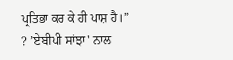ਪ੍ਰਤਿਭਾ ਕਰ ਕੇ ਹੀ ਪਾਸ਼ ਹੈ।”
? ’ਏਬੀਪੀ ਸਾਂਝਾ' ਨਾਲ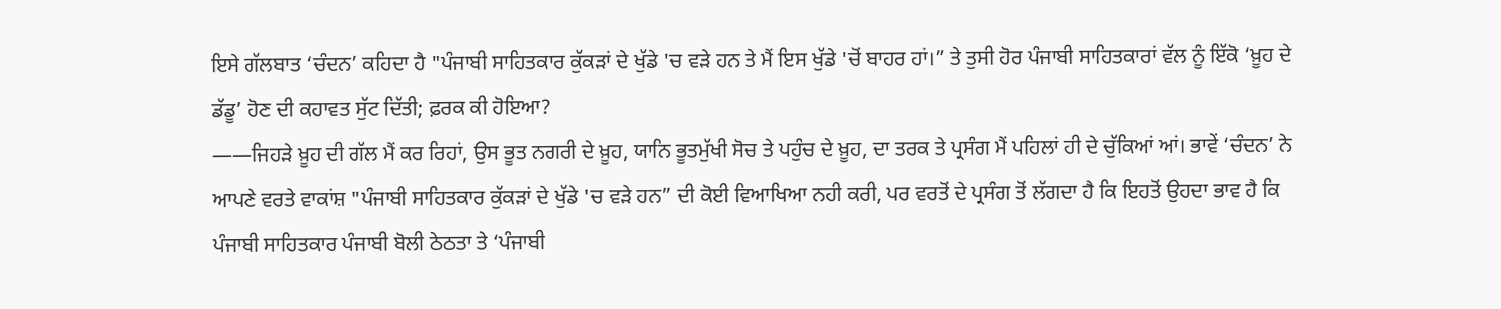ਇਸੇ ਗੱਲਬਾਤ ‘ਚੰਦਨ’ ਕਹਿਦਾ ਹੈ "ਪੰਜਾਬੀ ਸਾਹਿਤਕਾਰ ਕੁੱਕੜਾਂ ਦੇ ਖੁੱਡੇ 'ਚ ਵੜੇ ਹਨ ਤੇ ਮੈਂ ਇਸ ਖੁੱਡੇ 'ਚੋਂ ਬਾਹਰ ਹਾਂ।” ਤੇ ਤੁਸੀ ਹੋਰ ਪੰਜਾਬੀ ਸਾਹਿਤਕਾਰਾਂ ਵੱਲ ਨੂੰ ਇੱਕੋ ‘ਖ਼ੂਹ ਦੇ ਡੱਡੂ’ ਹੋਣ ਦੀ ਕਹਾਵਤ ਸੁੱਟ ਦਿੱਤੀ; ਫ਼ਰਕ ਕੀ ਹੋਇਆ?
——ਜਿਹੜੇ ਖ਼ੂਹ ਦੀ ਗੱਲ ਮੈਂ ਕਰ ਰਿਹਾਂ, ਉਸ ਭੂਤ ਨਗਰੀ ਦੇ ਖ਼ੂਹ, ਯਾਨਿ ਭੂਤਮੁੱਖੀ ਸੋਚ ਤੇ ਪਹੁੰਚ ਦੇ ਖ਼ੂਹ, ਦਾ ਤਰਕ ਤੇ ਪ੍ਰਸੰਗ ਮੈਂ ਪਹਿਲਾਂ ਹੀ ਦੇ ਚੁੱਕਿਆਂ ਆਂ। ਭਾਵੇਂ ‘ਚੰਦਨ’ ਨੇ ਆਪਣੇ ਵਰਤੇ ਵਾਕਾਂਸ਼ "ਪੰਜਾਬੀ ਸਾਹਿਤਕਾਰ ਕੁੱਕੜਾਂ ਦੇ ਖੁੱਡੇ 'ਚ ਵੜੇ ਹਨ” ਦੀ ਕੋਈ ਵਿਆਖਿਆ ਨਹੀ ਕਰੀ, ਪਰ ਵਰਤੋਂ ਦੇ ਪ੍ਰਸੰਗ ਤੋਂ ਲੱਗਦਾ ਹੈ ਕਿ ਇਹਤੋਂ ਉਹਦਾ ਭਾਵ ਹੈ ਕਿ ਪੰਜਾਬੀ ਸਾਹਿਤਕਾਰ ਪੰਜਾਬੀ ਬੋਲੀ ਠੇਠਤਾ ਤੇ ‘ਪੰਜਾਬੀ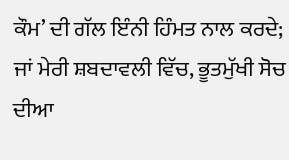ਕੌਮ’ ਦੀ ਗੱਲ ਇੰਨੀ ਹਿੰਮਤ ਨਾਲ ਕਰਦੇ; ਜਾਂ ਮੇਰੀ ਸ਼ਬਦਾਵਲੀ ਵਿੱਚ, ਭੂਤਮੁੱਖੀ ਸੋਚ ਦੀਆ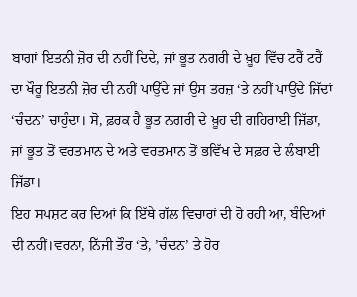ਬਾਗਾਂ ਇਤਨੀ ਜ਼ੋਰ ਦੀ ਨਹੀਂ ਦਿਦੇ, ਜਾਂ ਭੂਤ ਨਗਰੀ ਦੇ ਖ਼ੂਹ ਵਿੱਚ ਟਰੈਂ ਟਰੈਂ ਦਾ ਖੌਰੂ ਇਤਨੀ ਜ਼ੋਰ ਦੀ ਨਹੀਂ ਪਾਉੱਦੇ ਜਾਂ ਉਸ ਤਰਜ਼ ‘ਤੇ ਨਹੀਂ ਪਾਉਂਦੇ ਜਿੱਦਾਂ ‘ਚੰਦਨ’ ਚਾਹੁੰਦਾ। ਸੋ, ਫ਼ਰਕ ਹੈ ਭੂਤ ਨਗਰੀ ਦੇ ਖ਼ੂਹ ਦੀ ਗਹਿਰਾਈ ਜਿੱਡਾ, ਜਾਂ ਭੂਤ ਤੋਂ ਵਰਤਮਾਨ ਦੇ ਅਤੇ ਵਰਤਮਾਨ ਤੋਂ ਭਵਿੱਖ ਦੇ ਸਫ਼ਰ ਦੇ ਲੰਬਾਈ ਜਿੱਡਾ।
ਇਹ ਸਪਸ਼ਟ ਕਰ ਦਿਆਂ ਕਿ ਇੱਥੇ ਗੱਲ ਵਿਚਾਰਾਂ ਦੀ ਹੋ ਰਹੀ ਆ, ਬੰਦਿਆਂ ਦੀ ਨਹੀਂ।ਵਰਨਾ, ਨਿੱਜੀ ਤੌਰ ‘ਤੇ, ’ਚੰਦਨ’ ਤੇ ਹੋਰ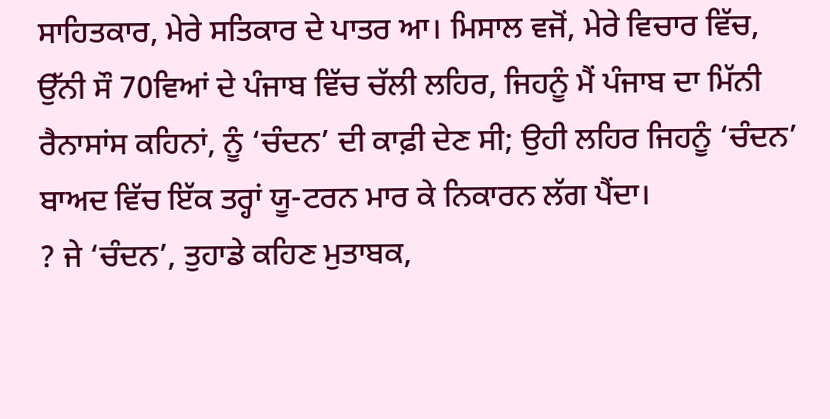ਸਾਹਿਤਕਾਰ, ਮੇਰੇ ਸਤਿਕਾਰ ਦੇ ਪਾਤਰ ਆ। ਮਿਸਾਲ ਵਜੋਂ, ਮੇਰੇ ਵਿਚਾਰ ਵਿੱਚ, ਉੱਨੀ ਸੌ 70ਵਿਆਂ ਦੇ ਪੰਜਾਬ ਵਿੱਚ ਚੱਲੀ ਲਹਿਰ, ਜਿਹਨੂੰ ਮੈਂ ਪੰਜਾਬ ਦਾ ਮਿੱਨੀ ਰੈਨਾਸਾਂਸ ਕਹਿਨਾਂ, ਨੂੰ ‘ਚੰਦਨ’ ਦੀ ਕਾਫ਼ੀ ਦੇਣ ਸੀ; ਉਹੀ ਲਹਿਰ ਜਿਹਨੂੰ ‘ਚੰਦਨ’ ਬਾਅਦ ਵਿੱਚ ਇੱਕ ਤਰ੍ਹਾਂ ਯੂ-ਟਰਨ ਮਾਰ ਕੇ ਨਿਕਾਰਨ ਲੱਗ ਪੈਂਦਾ।
? ਜੇ ‘ਚੰਦਨ’, ਤੁਹਾਡੇ ਕਹਿਣ ਮੁਤਾਬਕ,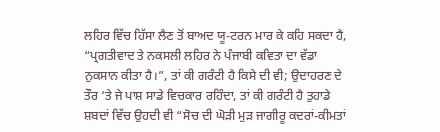ਲਹਿਰ ਵਿੱਚ ਹਿੱਸਾ ਲੈਣ ਤੋਂ ਬਾਅਦ ਯੂ-ਟਰਨ ਮਾਰ ਕੇ ਕਹਿ ਸਕਦਾ ਹੈ, “ਪ੍ਰਗਤੀਵਾਦ ਤੇ ਨਕਸਲੀ ਲਹਿਰ ਨੇ ਪੰਜਾਬੀ ਕਵਿਤਾ ਦਾ ਵੱਡਾ ਨੁਕਸਾਨ ਕੀਤਾ ਹੈ।”, ਤਾਂ ਕੀ ਗਰੰਟੀ ਹੈ ਕਿਸੇ ਦੀ ਵੀ; ਉਦਾਹਰਣ ਦੇ ਤੌਰ ‘ਤੇ ਜੇ ਪਾਸ਼ ਸਾਡੇ ਵਿਚਕਾਰ ਰਹਿੰਦਾ, ਤਾਂ ਕੀ ਗਰੰਟੀ ਹੈ ਤੁਹਾਡੇ ਸ਼ਬਦਾਂ ਵਿੱਚ ਉਹਦੀ ਵੀ “ਸੋਚ ਦੀ ਘੋੜੀ ਮੁੜ ਜਾਗੀਰੂ ਕਦਰਾਂ-ਕੀਮਤਾਂ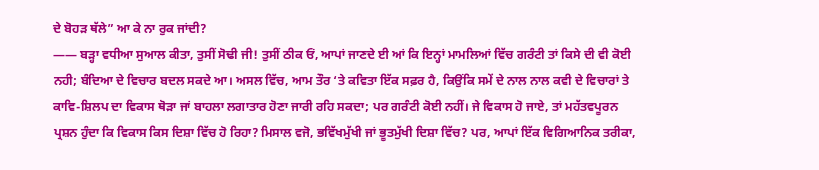ਦੇ ਬੋਹੜ ਥੱਲੇ” ਆ ਕੇ ਨਾ ਰੁਕ ਜਾਂਦੀ?
—— ਬੜ੍ਹਾ ਵਧੀਆ ਸੁਆਲ ਕੀਤਾ, ਤੁਸੀਂ ਸੋਢੀ ਜੀ! ਤੁਸੀਂ ਠੀਕ ਓਂ, ਆਪਾਂ ਜਾਣਦੇ ਈ ਆਂ ਕਿ ਇਨ੍ਹਾਂ ਮਾਮਲਿਆਂ ਵਿੱਚ ਗਰੰਟੀ ਤਾਂ ਕਿਸੇ ਦੀ ਵੀ ਕੋਈ ਨਹੀ; ਬੰਦਿਆ ਦੇ ਵਿਚਾਰ ਬਦਲ ਸਕਦੇ ਆ। ਅਸਲ ਵਿੱਚ, ਆਮ ਤੌਰ ‘ਤੇ ਕਵਿਤਾ ਇੱਕ ਸਫ਼ਰ ਹੈ, ਕਿਉਂਕਿ ਸਮੇਂ ਦੇ ਨਾਲ ਨਾਲ ਕਵੀ ਦੇ ਵਿਚਾਰਾਂ ਤੇ ਕਾਵਿ-ਸ਼ਿਲਪ ਦਾ ਵਿਕਾਸ ਥੋੜਾ ਜਾਂ ਬਾਹਲਾ ਲਗਾਤਾਰ ਹੋਣਾ ਜਾਰੀ ਰਹਿ ਸਕਦਾ; ਪਰ ਗਰੰਟੀ ਕੋਈ ਨਹੀਂ। ਜੇ ਵਿਕਾਸ ਹੋ ਜਾਏ, ਤਾਂ ਮਹੱਤਵਪੂਰਨ ਪ੍ਰਸ਼ਨ ਹੁੰਦਾ ਕਿ ਵਿਕਾਸ ਕਿਸ ਦਿਸ਼ਾ ਵਿੱਚ ਹੋ ਰਿਹਾ? ਮਿਸਾਲ ਵਜੋ, ਭਵਿੱਖਮੁੱਖੀ ਜਾਂ ਭੂਤਮੁੱਖੀ ਦਿਸ਼ਾ ਵਿੱਚ? ਪਰ, ਆਪਾਂ ਇੱਕ ਵਿਗਿਆਨਿਕ ਤਰੀਕਾ,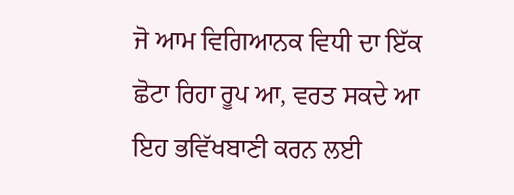ਜੋ ਆਮ ਵਿਗਿਆਨਕ ਵਿਧੀ ਦਾ ਇੱਕ ਛੋਟਾ ਰਿਹਾ ਰੂਪ ਆ, ਵਰਤ ਸਕਦੇ ਆ ਇਹ ਭਵਿੱਖਬਾਣੀ ਕਰਨ ਲਈ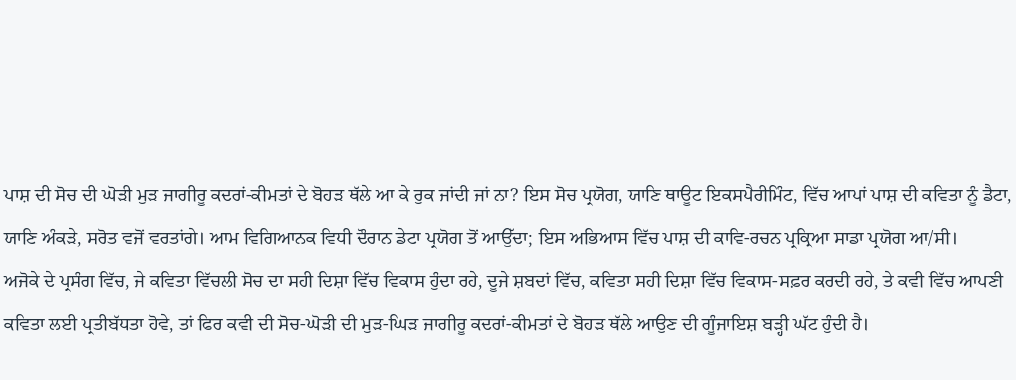ਪਾਸ਼ ਦੀ ਸੋਚ ਦੀ ਘੋੜੀ ਮੁੜ ਜਾਗੀਰੂ ਕਦਰਾਂ-ਕੀਮਤਾਂ ਦੇ ਬੋਹੜ ਥੱਲੇ ਆ ਕੇ ਰੁਕ ਜਾਂਦੀ ਜਾਂ ਨਾ? ਇਸ ਸੋਚ ਪ੍ਰਯੋਗ, ਯਾਣਿ ਥਾਊਟ ਇਕਸਪੈਰੀਮਿੰਟ, ਵਿੱਚ ਆਪਾਂ ਪਾਸ਼ ਦੀ ਕਵਿਤਾ ਨੂੰ ਡੈਟਾ, ਯਾਣਿ ਅੰਕੜੇ, ਸਰੋਤ ਵਜੋਂ ਵਰਤਾਂਗੇ। ਆਮ ਵਿਗਿਆਨਕ ਵਿਧੀ ਦੌਰਾਨ ਡੇਟਾ ਪ੍ਰਯੋਗ ਤੋਂ ਆਉੱਦਾ; ਇਸ ਅਭਿਆਸ ਵਿੱਚ ਪਾਸ਼ ਦੀ ਕਾਵਿ-ਰਚਨ ਪ੍ਰਕ੍ਰਿਆ ਸਾਡਾ ਪ੍ਰਯੋਗ ਆ/ਸੀ।
ਅਜੋਕੇ ਦੇ ਪ੍ਰਸੰਗ ਵਿੱਚ, ਜੇ ਕਵਿਤਾ ਵਿੱਚਲੀ ਸੋਚ ਦਾ ਸਹੀ ਦਿਸ਼ਾ ਵਿੱਚ ਵਿਕਾਸ ਹੁੰਦਾ ਰਹੇ, ਦੂਜੇ ਸ਼ਬਦਾਂ ਵਿੱਚ, ਕਵਿਤਾ ਸਹੀ ਦਿਸ਼ਾ ਵਿੱਚ ਵਿਕਾਸ-ਸਫ਼ਰ ਕਰਦੀ ਰਹੇ, ਤੇ ਕਵੀ ਵਿੱਚ ਆਪਣੀ ਕਵਿਤਾ ਲਈ ਪ੍ਰਤੀਬੱਧਤਾ ਹੋਵੇ, ਤਾਂ ਫਿਰ ਕਵੀ ਦੀ ਸੋਚ-ਘੋੜੀ ਦੀ ਮੁੜ-ਘਿੜ ਜਾਗੀਰੂ ਕਦਰਾਂ-ਕੀਮਤਾਂ ਦੇ ਬੋਹੜ ਥੱਲੇ ਆਉਣ ਦੀ ਗੂੰਜਾਇਸ਼ ਬੜ੍ਹੀ ਘੱਟ ਹੁੰਦੀ ਹੈ।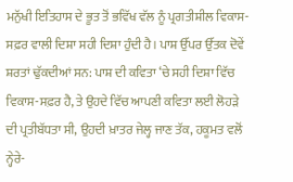ਮਨੁੱਖੀ ਇਤਿਹਾਸ ਦੇ ਭੂਤ ਤੋਂ ਭਵਿੱਖ ਵੱਲ ਨੂੰ ਪ੍ਰਗਤੀਸ਼ੀਲ ਵਿਕਾਸ-ਸਫ਼ਰ ਵਾਲੀ ਦਿਸ਼ਾ ਸਹੀ ਦਿਸ਼ਾ ਹੁੰਦੀ ਹੈ। ਪਾਸ਼ ਉੱਪਰ ਉੱਤਕ ਦੋਵੇਂ ਸ਼ਰਤਾਂ ਢੁੱਕਦੀਆਂ ਸਨ: ਪਾਸ਼ ਦੀ ਕਵਿਤਾ ‘ਚੇ ਸਹੀ ਦਿਸ਼ਾ ਵਿੱਚ ਵਿਕਾਸ-ਸਫ਼ਰ ਹੈ, ਤੇ ਉਹਦੇ ਵਿੱਚ ਆਪਣੀ ਕਵਿਤਾ ਲਈ ਲੋਹੜੇ ਦੀ ਪ੍ਰਤੀਬੱਧਤਾ ਸੀ, ਉਹਦੀ ਖ਼ਾਤਰ ਜੇਲ੍ਹ ਜਾਣ ਤੱਕ, ਹਕੂਮਤ ਵਲੋਂ ਨ੍ਹੇਰੇ-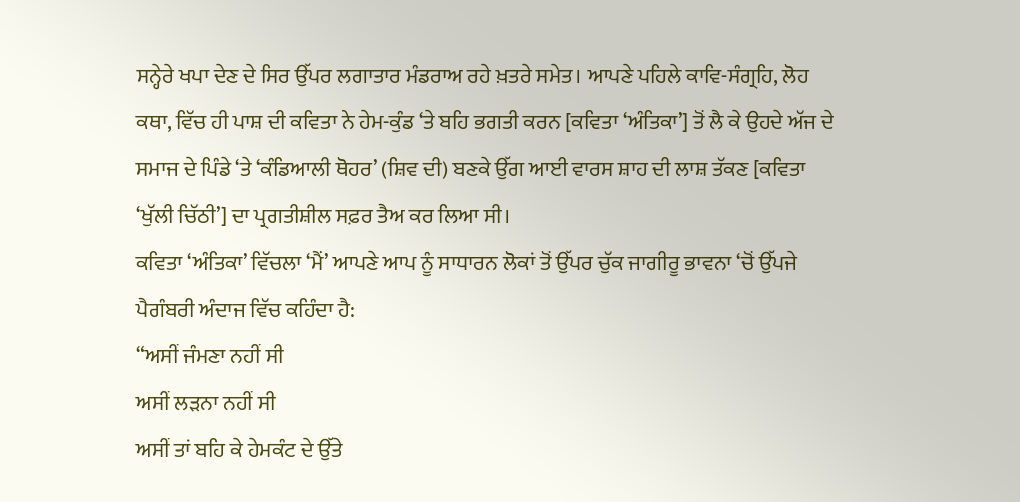ਸਨ੍ਹੇਰੇ ਖਪਾ ਦੇਣ ਦੇ ਸਿਰ ਉੱਪਰ ਲਗਾਤਾਰ ਮੰਡਰਾਅ ਰਹੇ ਖ਼ਤਰੇ ਸਮੇਤ। ਆਪਣੇ ਪਹਿਲੇ ਕਾਵਿ-ਸੰਗ੍ਰਹਿ, ਲੋਹ ਕਥਾ, ਵਿੱਚ ਹੀ ਪਾਸ਼ ਦੀ ਕਵਿਤਾ ਨੇ ਹੇਮ-ਕੁੰਡ ‘ਤੇ ਬਹਿ ਭਗਤੀ ਕਰਨ [ਕਵਿਤਾ ‘ਅੰਤਿਕਾ’] ਤੋਂ ਲੈ ਕੇ ਉਹਦੇ ਅੱਜ ਦੇ ਸਮਾਜ ਦੇ ਪਿੰਡੇ ‘ਤੇ ‘ਕੰਡਿਆਲੀ ਥੋਹਰ’ (ਸ਼ਿਵ ਦੀ) ਬਣਕੇ ਉੱਗ ਆਈ ਵਾਰਸ ਸ਼ਾਹ ਦੀ ਲਾਸ਼ ਤੱਕਣ [ਕਵਿਤਾ ‘ਖੁੱਲੀ ਚਿੱਠੀ’] ਦਾ ਪ੍ਰਗਤੀਸ਼ੀਲ ਸਫ਼ਰ ਤੈਅ ਕਰ ਲਿਆ ਸੀ।
ਕਵਿਤਾ ‘ਅੰਤਿਕਾ’ ਵਿੱਚਲਾ ‘ਮੈਂ’ ਆਪਣੇ ਆਪ ਨੂੰ ਸਾਧਾਰਨ ਲੋਕਾਂ ਤੋਂ ਉੱਪਰ ਚੁੱਕ ਜਾਗੀਰੂ ਭਾਵਨਾ ‘ਚੋਂ ਉੱਪਜੇ ਪੈਗੰਬਰੀ ਅੰਦਾਜ ਵਿੱਚ ਕਹਿੰਦਾ ਹੈ:
“ਅਸੀਂ ਜੰਮਣਾ ਨਹੀਂ ਸੀ
ਅਸੀਂ ਲੜਨਾ ਨਹੀਂ ਸੀ
ਅਸੀਂ ਤਾਂ ਬਹਿ ਕੇ ਹੇਮਕੰਟ ਦੇ ਉੱਤੇ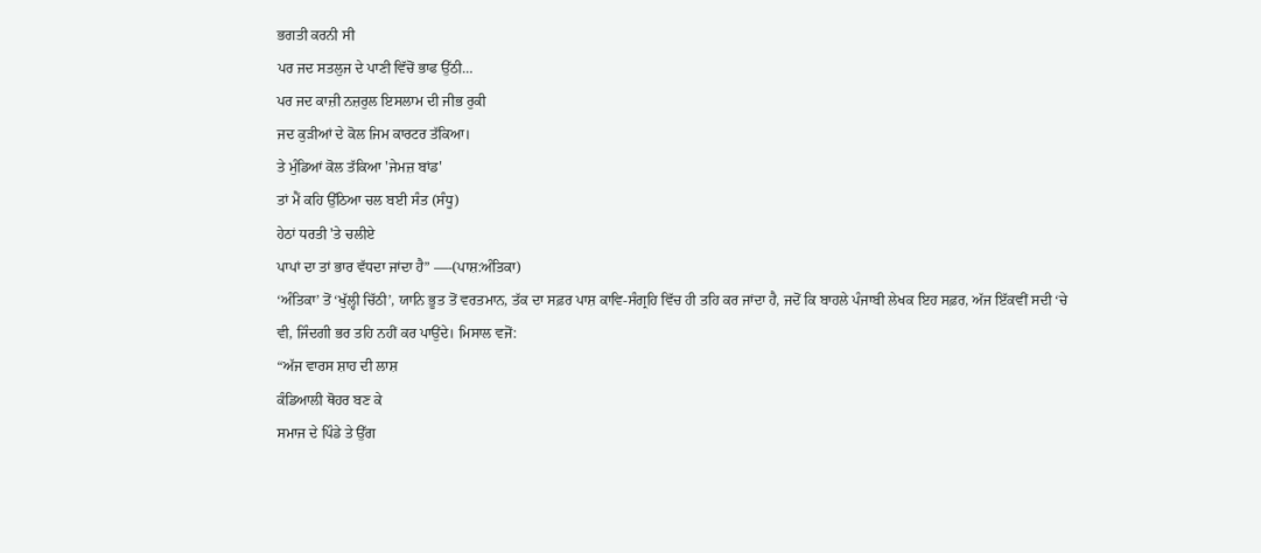ਭਗਤੀ ਕਰਨੀ ਸੀ
ਪਰ ਜਦ ਸਤਲੁਜ ਦੇ ਪਾਣੀ ਵਿੱਚੋਂ ਭਾਫ ਉੱਠੀ…
ਪਰ ਜਦ ਕਾਜ਼ੀ ਨਜ਼ਰੁਲ ਇਸਲਾਮ ਦੀ ਜੀਭ ਰੁਕੀ
ਜਦ ਕੁੜੀਆਂ ਦੇ ਕੋਲ ਜਿਮ ਕਾਰਟਰ ਤੱਕਿਆ।
ਤੇ ਮੁੰਡਿਆਂ ਕੋਲ ਤੱਕਿਆ 'ਜੇਮਜ਼ ਬਾਂਡ'
ਤਾਂ ਮੈਂ ਕਹਿ ਉੱਠਿਆ ਚਲ ਬਈ ਸੰਤ (ਸੰਧੂ)
ਹੇਠਾਂ ਧਰਤੀ 'ਤੇ ਚਲੀਏ
ਪਾਪਾਂ ਦਾ ਤਾਂ ਭਾਰ ਵੱਧਦਾ ਜਾਂਦਾ ਹੈ” —-(ਪਾਸ਼:ਅੰਤਿਕਾ)
‘ਅੰਤਿਕਾ’ ਤੋਂ ‘ਖੁੱਲ੍ਹੀ ਚਿੱਠੀ’, ਯਾਨਿ ਭੂਤ ਤੋਂ ਵਰਤਮਾਨ, ਤੱਕ ਦਾ ਸਫ਼ਰ ਪਾਸ਼ ਕਾਵਿ-ਸੰਗ੍ਰਹਿ ਵਿੱਚ ਹੀ ਤਹਿ ਕਰ ਜਾਂਦਾ ਹੈ, ਜਦੋਂ ਕਿ ਬਾਹਲੇ ਪੰਜਾਬੀ ਲੇਖਕ ਇਹ ਸਫ਼ਰ, ਅੱਜ ਇੱਕਵੀਂ ਸਦੀ ‘ਚੇ ਵੀ, ਜਿੰਦਗੀ ਭਰ ਤਹਿ ਨਹੀਂ ਕਰ ਪਾਉਂਦੇ। ਮਿਸਾਲ ਵਜੋਂ:
“ਅੱਜ ਵਾਰਸ ਸ਼ਾਹ ਦੀ ਲਾਸ਼
ਕੰਡਿਆਲੀ ਥੋਹਰ ਬਣ ਕੇ
ਸਮਾਜ ਦੇ ਪਿੰਡੇ ਤੇ ਉੱਗ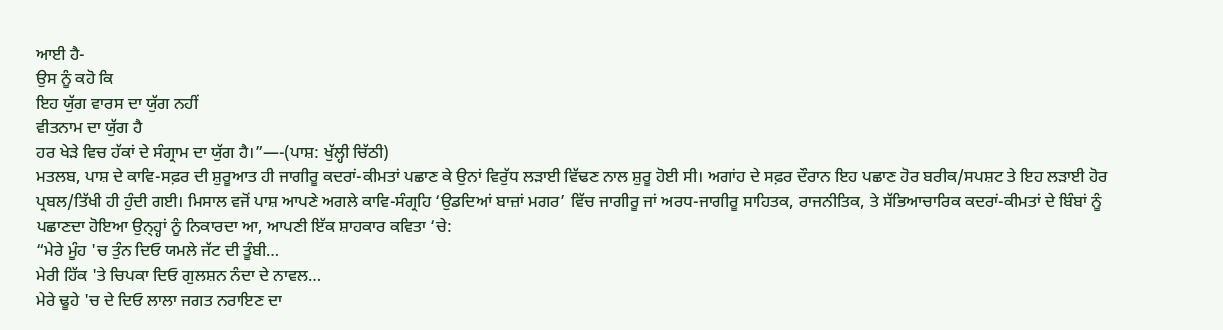ਆਈ ਹੈ-
ਉਸ ਨੂੰ ਕਹੋ ਕਿ
ਇਹ ਯੁੱਗ ਵਾਰਸ ਦਾ ਯੁੱਗ ਨਹੀਂ
ਵੀਤਨਾਮ ਦਾ ਯੁੱਗ ਹੈ
ਹਰ ਖੇੜੇ ਵਿਚ ਹੱਕਾਂ ਦੇ ਸੰਗ੍ਰਾਮ ਦਾ ਯੁੱਗ ਹੈ।”—-(ਪਾਸ਼: ਖੁੱਲ੍ਹੀ ਚਿੱਠੀ)
ਮਤਲਬ, ਪਾਸ਼ ਦੇ ਕਾਵਿ-ਸਫ਼ਰ ਦੀ ਸ਼ੁਰੂਆਤ ਹੀ ਜਾਗੀਰੂ ਕਦਰਾਂ-ਕੀਮਤਾਂ ਪਛਾਣ ਕੇ ਉਨਾਂ ਵਿਰੁੱਧ ਲੜਾਈ ਵਿੱਢਣ ਨਾਲ ਸ਼ੁਰੂ ਹੋਈ ਸੀ। ਅਗਾਂਹ ਦੇ ਸਫ਼ਰ ਦੌਰਾਨ ਇਹ ਪਛਾਣ ਹੋਰ ਬਰੀਕ/ਸਪਸ਼ਟ ਤੇ ਇਹ ਲੜਾਈ ਹੋਰ ਪ੍ਰਬਲ/ਤਿੱਖੀ ਹੀ ਹੁੰਦੀ ਗਈ। ਮਿਸਾਲ ਵਜੋਂ ਪਾਸ਼ ਆਪਣੇ ਅਗਲੇ ਕਾਵਿ-ਸੰਗ੍ਰਹਿ ‘ਉਡਦਿਆਂ ਬਾਜ਼ਾਂ ਮਗਰ’ ਵਿੱਚ ਜਾਗੀਰੂ ਜਾਂ ਅਰਧ-ਜਾਗੀਰੂ ਸਾਹਿਤਕ, ਰਾਜਨੀਤਿਕ, ਤੇ ਸੱਭਿਆਚਾਰਿਕ ਕਦਰਾਂ-ਕੀਮਤਾਂ ਦੇ ਬਿੰਬਾਂ ਨੂੰ ਪਛਾਣਦਾ ਹੋਇਆ ਉਨ੍ਹ੍ਹਾਂ ਨੂੰ ਨਿਕਾਰਦਾ ਆ, ਆਪਣੀ ਇੱਕ ਸ਼ਾਹਕਾਰ ਕਵਿਤਾ ‘ਚੇ:
“ਮੇਰੇ ਮੂੰਹ 'ਚ ਤੁੰਨ ਦਿਓ ਯਮਲੇ ਜੱਟ ਦੀ ਤੂੰਬੀ…
ਮੇਰੀ ਹਿੱਕ 'ਤੇ ਚਿਪਕਾ ਦਿਓ ਗੁਲਸ਼ਨ ਨੰਦਾ ਦੇ ਨਾਵਲ…
ਮੇਰੇ ਢੂਹੇ 'ਚ ਦੇ ਦਿਓ ਲਾਲਾ ਜਗਤ ਨਰਾਇਣ ਦਾ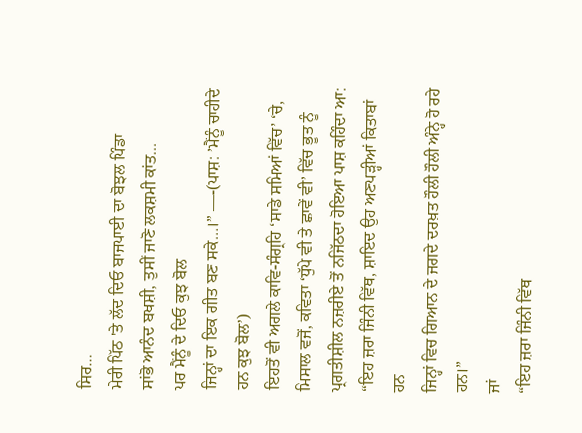ਸਿਰ…
ਮੇਰੀ ਪਿੱਠ 'ਤੇ ਲੱਦ ਦਿਓ ਬਾਜਪਾਈ ਦਾ ਬੋਝਲ ਪਿੰਡਾ
ਸਾਂਭੋ ਆਨੰਦ ਬਖਸ਼ੀ, ਤੁਸੀਂ ਜਾਣੋ ਲਕਸ਼ਮੀ ਕਾਂਤ…
ਪਰ ਮੈਂਨੂੰ ਦੇ ਦਿਓ ਕੁਝ ਬੋਲ
ਜਿਨ੍ਹਾਂ ਦਾ ਇਕ ਗੀਤ ਬਣ ਸਕੇ…।” —-(ਪਾਸ਼: ’ਮੈਂਨੂੰ ਚਾਹੀਦੇ ਹਨ ਕੁਝ ਬੋਲ’)
ਇਹਤੋਂ ਵੀ ਅਗਲੇ ਕਾਵਿ-ਸੰਗ੍ਰਹਿ ‘ਸਾਡੇ ਸਮਿਆਂ ਵਿੱਚ’ ‘ਚੇ, ਮਿਸਾਲ ਵਜੋਂ, ਕਵਿਤਾ ‘ਧੁੱਪੇ ਵੀ ਤੇ ਛਾਵੇਂ ਵੀ’ ਵਿੱਚ ਭੂਤ ਨੂੰ ਪ੍ਰਗਤੀਸ਼ੀਲ ਨਜ਼ਰੀਏ ਤੋਂ ਨਜਿੱਠਦਾ ਹੋਇਆ ਪਾਸ਼ ਕਹਿੰਦਾ ਆ:
“ਇਹ ਜ਼ਰਾ ਜਿੰਨੀ ਵਿੱਥ, ਸ਼ਾਇਦ ਉਹ ਅਣਪੜ੍ਹੀਆਂ ਕਿਤਾਬਾਂ ਹਨ
ਜਿਨ੍ਹਾਂ ਵਿਚ ਗਿਆਨ ਦੇ ਜਗਦੇ ਦਰਖ਼ਤ ਹੌਲੀ ਹੌਲੀ ਅੰਨ੍ਹੇ ਹੋ ਰਹੇ ਹਨ।”
ਜਾਂ
“ਇਹ ਜ਼ਰਾ ਜਿੰਨੀ ਵਿੱਥ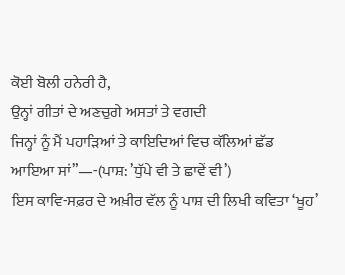ਕੋਈ ਬੋਲੀ ਹਨੇਰੀ ਹੈ,
ਉਨ੍ਹਾਂ ਗੀਤਾਂ ਦੇ ਅਣਚੁਗੇ ਅਸਤਾਂ ਤੇ ਵਗਦੀ
ਜਿਨ੍ਹਾਂ ਨੂੰ ਮੈਂ ਪਹਾੜਿਆਂ ਤੇ ਕਾਇਦਿਆਂ ਵਿਚ ਕੱਲਿਆਂ ਛੱਡ ਆਇਆ ਸਾਂ”—-(ਪਾਸ਼: ’ਧੁੱਪੇ ਵੀ ਤੇ ਛਾਵੇਂ ਵੀ’)
ਇਸ ਕਾਵਿ-ਸਫ਼ਰ ਦੇ ਅਖ਼ੀਰ ਵੱਲ ਨੂੰ ਪਾਸ਼ ਦੀ ਲਿਖੀ ਕਵਿਤਾ ‘ਖੂਹ’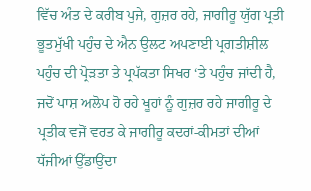ਵਿੱਚ ਅੰਤ ਦੇ ਕਰੀਬ ਪੁਜੇ, ਗੁਜ਼ਰ ਰਹੇ, ਜਾਗੀਰੂ ਯੁੱਗ ਪ੍ਰਤੀ ਭੂਤਮੁੱਖੀ ਪਹੁੰਚ ਦੇ ਐਨ ਉਲਟ ਅਪਣਾਈ ਪ੍ਰਗਤੀਸ਼ੀਲ ਪਹੁੰਚ ਦੀ ਪ੍ਰੋੜਤਾ ਤੇ ਪ੍ਰਪੱਕਤਾ ਸਿਖਰ ‘ਤੇ ਪਹੁੰਚ ਜਾਂਦੀ ਹੈ, ਜਦੋਂ ਪਾਸ਼ ਅਲੋਪ ਹੋ ਰਹੇ ਖੂਹਾਂ ਨੂੰ ਗੁਜ਼ਰ ਰਹੇ ਜਾਗੀਰੂ ਦੇ ਪ੍ਰਤੀਕ ਵਜੋਂ ਵਰਤ ਕੇ ਜਾਗੀਰੂ ਕਦਰਾਂ-ਕੀਮਤਾਂ ਦੀਆਂ ਧੱਜੀਆਂ ਉੱਡਾਉਂਦਾ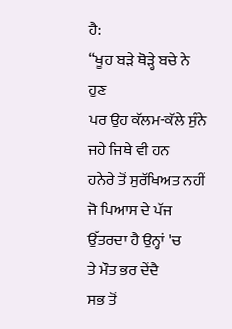ਹੈ:
“ਖੂਹ ਬੜੇ ਥੋੜ੍ਹੇ ਬਚੇ ਨੇ ਹੁਣ
ਪਰ ਉਹ ਕੱਲਮ-ਕੱਲੇ ਸੁੰਨੇ ਜਹੇ ਜਿਥੇ ਵੀ ਹਨ
ਹਨੇਰੇ ਤੋਂ ਸੁਰੱਖਿਅਤ ਨਹੀਂ
ਜੋ ਪਿਆਸ ਦੇ ਪੱਜ ਉੱਤਰਦਾ ਹੈ ਉਨ੍ਹਾਂ 'ਚ
ਤੇ ਮੌਤ ਭਰ ਦੇਂਦੈ
ਸਭ ਤੋਂ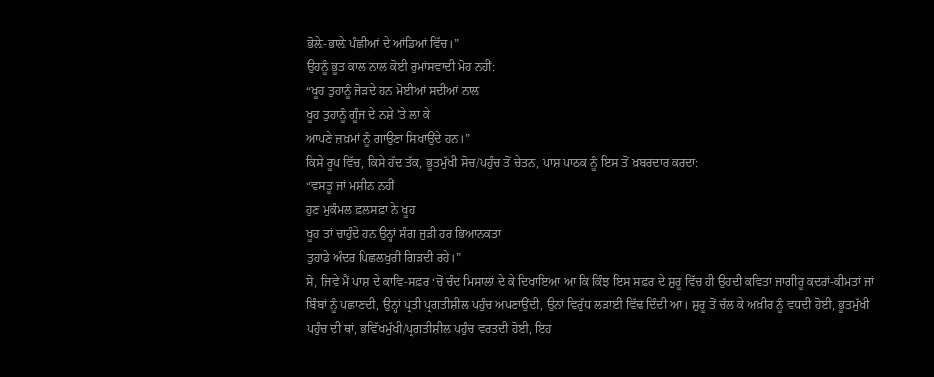ਭੋਲ਼ੇ-ਭਾਲ਼ੇ ਪੰਛੀਆਂ ਦੇ ਆਂਡਿਆਂ ਵਿੱਚ।”
ਉਹਨੂੰ ਭੂਤ ਕਾਲ ਨਾਲ ਕੋਈ ਰੁਮਾਂਸਵਾਦੀ ਮੋਹ ਨਹੀਂ:
“ਖੂਹ ਤੁਹਾਨੂੰ ਜੋੜਦੇ ਹਨ ਮੋਈਆਂ ਸਦੀਆਂ ਨਾਲ
ਖੂਹ ਤੁਹਾਨੂੰ ਗੂੰਜ ਦੇ ਨਸ਼ੇ 'ਤੇ ਲਾ ਕੇ
ਆਪਣੇ ਜ਼ਖ਼ਮਾਂ ਨੂੰ ਗਾਉਣਾ ਸਿਖਾਉਂਦੇ ਹਨ।”
ਕਿਸੇ ਰੂਪ ਵਿੱਚ, ਕਿਸੇ ਹੱਦ ਤੱਕ, ਭੂਤਮੁੱਖੀ ਸੋਚ/ਪਹੁੰਚ ਤੋਂ ਚੇਤਨ, ਪਾਸ਼ ਪਾਠਕ ਨੂੰ ਇਸ ਤੋਂ ਖ਼ਬਰਦਾਰ ਕਰਦਾ:
“ਵਸਤੂ ਜਾਂ ਮਸ਼ੀਨ ਨਹੀਂ
ਹੁਣ ਮੁਕੰਮਲ ਫ਼ਲਸਫ਼ਾ ਨੇ ਖੂਹ
ਖੂਹ ਤਾਂ ਚਾਹੁੰਦੇ ਹਨ ਉਨ੍ਹਾਂ ਸੰਗ ਜੁੜੀ ਹਰ ਭਿਆਨਕਤਾ
ਤੁਹਾਡੇ ਅੰਦਰ ਪਿਛਲਖੁਰੀ ਗਿੜਦੀ ਰਹੇ।”
ਸੋ, ਜਿਵੇ ਮੈਂ ਪਾਸ਼ ਦੇ ਕਾਵਿ-ਸਫ਼ਰ ‘ਚੋਂ ਚੰਦ ਮਿਸਾਲਾਂ ਦੇ ਕੇ ਦਿਖਾਇਆ ਆ ਕਿ ਕਿੰਝ ਇਸ ਸਫ਼ਰ ਦੇ ਸ਼ੁਰੂ ਵਿੱਚ ਹੀ ਉਹਦੀ ਕਵਿਤਾ ਜਾਗੀਰੂ ਕਦਰਾਂ-ਕੀਮਤਾਂ ਜਾਂ ਬਿੰਬਾਂ ਨੂੰ ਪਛਾਣਦੀ, ਉਨ੍ਹਾਂ ਪ੍ਰਤੀ ਪ੍ਰਗਤੀਸ਼ੀਲ ਪਹੁੰਚ ਅਪਣਾਉਂਦੀ, ਉਨਾਂ ਵਿਰੁੱਧ ਲੜਾਈ ਵਿੱਢ ਦਿੰਦੀ ਆ। ਸ਼ੁਰੂ ਤੋਂ ਚੱਲ ਕੇ ਅਖ਼ੀਰ ਨੂੰ ਵਧਦੀ ਹੋਈ, ਭੂਤਮੁੱਖੀ ਪਹੁੰਚ ਦੀ ਥਾਂ, ਭਵਿੱਖਮੁੱਖੀ/ਪ੍ਰਗਤੀਸ਼ੀਲ ਪਹੁੰਚ ਵਰਤਦੀ ਹੋਈ, ਇਹ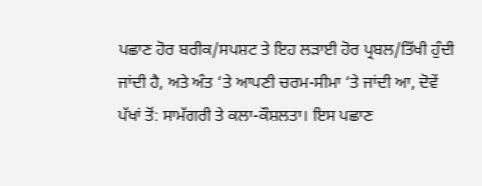ਪਛਾਣ ਹੋਰ ਬਰੀਕ/ਸਪਸ਼ਟ ਤੇ ਇਹ ਲੜਾਈ ਹੋਰ ਪ੍ਰਬਲ/ਤਿੱਖੀ ਹੁੰਦੀ ਜਾਂਦੀ ਹੈ, ਅਤੇ ਅੰਤ ‘ਤੇ ਆਪਣੀ ਚਰਮ-ਸੀਮਾ ‘ਤੇ ਜਾਂਦੀ ਆ, ਦੋਵੇਂ ਪੱਖਾਂ ਤੋਂ: ਸਾਮੱਗਰੀ ਤੇ ਕਲਾ-ਕੌਸ਼ਲਤਾ। ਇਸ ਪਛਾਣ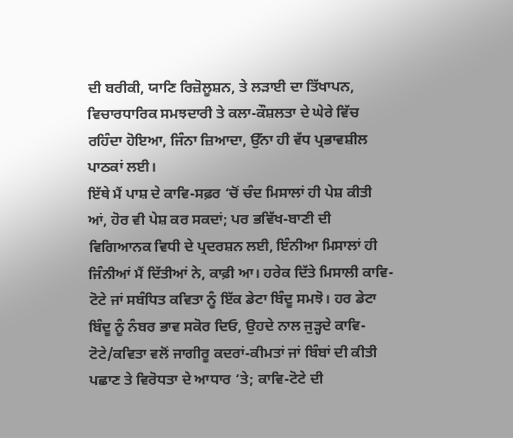ਦੀ ਬਰੀਕੀ, ਯਾਣਿ ਰਿਜ਼ੋਲੂਸ਼ਨ, ਤੇ ਲੜਾਈ ਦਾ ਤਿੱਖਾਪਨ, ਵਿਚਾਰਧਾਰਿਕ ਸਮਝਦਾਰੀ ਤੇ ਕਲਾ-ਕੌਸ਼ਲਤਾ ਦੇ ਘੇਰੇ ਵਿੱਚ ਰਹਿੰਦਾ ਹੋਇਆ, ਜਿੰਨਾ ਜ਼ਿਆਦਾ, ਉੱਨਾ ਹੀ ਵੱਧ ਪ੍ਰਭਾਵਸ਼ੀਲ ਪਾਠਕਾਂ ਲਈ।
ਇੱਥੇ ਮੈਂ ਪਾਸ਼ ਦੇ ਕਾਵਿ-ਸਫ਼ਰ ‘ਚੋਂ ਚੰਦ ਮਿਸਾਲਾਂ ਹੀ ਪੇਸ਼ ਕੀਤੀ ਆਂ, ਹੋਰ ਵੀ ਪੇਸ਼ ਕਰ ਸਕਦਾਂ; ਪਰ ਭਵਿੱਖ-ਬਾਣੀ ਦੀ ਵਿਗਿਆਨਕ ਵਿਧੀ ਦੇ ਪ੍ਰਦਰਸ਼ਨ ਲਈ, ਇੰਨੀਆ ਮਿਸਾਲਾਂ ਹੀ ਜਿੰਨੀਆਂ ਮੈਂ ਦਿੱਤੀਆਂ ਨੇ, ਕਾਫ਼ੀ ਆ। ਹਰੇਕ ਦਿੱਤੇ ਮਿਸਾਲੀ ਕਾਵਿ-ਟੋਟੇ ਜਾਂ ਸਬੰਧਿਤ ਕਵਿਤਾ ਨੂੰ ਇੱਕ ਡੇਟਾ ਬਿੰਦੂ ਸਮਝੋ। ਹਰ ਡੇਟਾ ਬਿੰਦੂ ਨੂੰ ਨੰਬਰ ਭਾਵ ਸਕੋਰ ਦਿਓ, ਉਹਦੇ ਨਾਲ ਜੁੜ੍ਹਦੇ ਕਾਵਿ-ਟੋਟੇ/ਕਵਿਤਾ ਵਲੋਂ ਜਾਗੀਰੂ ਕਦਰਾਂ-ਕੀਮਤਾਂ ਜਾਂ ਬਿੰਬਾਂ ਦੀ ਕੀਤੀ ਪਛਾਣ ਤੇ ਵਿਰੋਧਤਾ ਦੇ ਆਧਾਰ ‘ਤੇ; ਕਾਵਿ-ਟੋਟੇ ਦੀ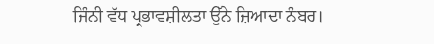ਜਿੰਨੀ ਵੱਧ ਪ੍ਰਭਾਵਸ਼ੀਲਤਾ ਉੱਨੇ ਜ਼ਿਆਦਾ ਨੰਬਰ।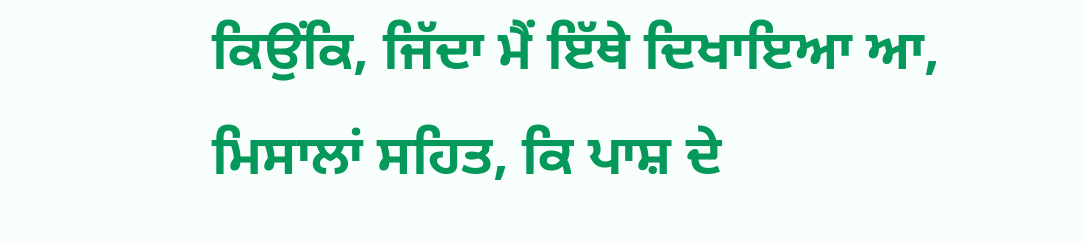ਕਿਉਂਕਿ, ਜਿੱਦਾ ਮੈਂ ਇੱਥੇ ਦਿਖਾਇਆ ਆ, ਮਿਸਾਲਾਂ ਸਹਿਤ, ਕਿ ਪਾਸ਼ ਦੇ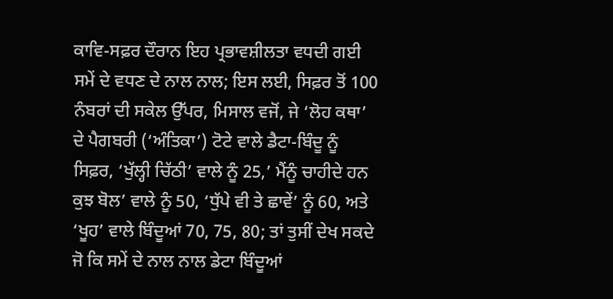ਕਾਵਿ-ਸਫ਼ਰ ਦੌਰਾਨ ਇਹ ਪ੍ਰਭਾਵਸ਼ੀਲਤਾ ਵਧਦੀ ਗਈ ਸਮੇਂ ਦੇ ਵਧਣ ਦੇ ਨਾਲ ਨਾਲ; ਇਸ ਲਈ, ਸਿਫ਼ਰ ਤੋਂ 100 ਨੰਬਰਾਂ ਦੀ ਸਕੇਲ ਉੱਪਰ, ਮਿਸਾਲ ਵਜੋਂ, ਜੇ ‘ਲੋਹ ਕਥਾ’ ਦੇ ਪੈਗਬਰੀ (‘ਅੰਤਿਕਾ’) ਟੋਟੇ ਵਾਲੇ ਡੈਟਾ-ਬਿੰਦੂ ਨੂੰ ਸਿਫ਼ਰ, ‘ਖੁੱਲ੍ਹੀ ਚਿੱਠੀ’ ਵਾਲੇ ਨੂੰ 25,’ ਮੈਂਨੂੰ ਚਾਹੀਦੇ ਹਨ ਕੁਝ ਬੋਲ’ ਵਾਲੇ ਨੂੰ 50, ‘ਧੁੱਪੇ ਵੀ ਤੇ ਛਾਵੇਂ’ ਨੂੰ 60, ਅਤੇ ‘ਖੂਹ’ ਵਾਲੇ ਬਿੰਦੂਆਂ 70, 75, 80; ਤਾਂ ਤੁਸੀਂ ਦੇਖ ਸਕਦੇ ਜੋ ਕਿ ਸਮੇਂ ਦੇ ਨਾਲ ਨਾਲ ਡੇਟਾ ਬਿੰਦੂਆਂ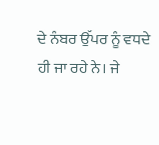ਦੇ ਨੰਬਰ ਉੱਪਰ ਨੂੰ ਵਧਦੇ ਹੀ ਜਾ ਰਹੇ ਨੇ। ਜੇ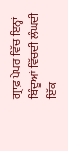ਗ੍ਰਾਫ਼ ਪੇਪਰ ਵਿੱਚ ਇਨ੍ਹਾਂ ਬਿੰਦੂਆਂ ਵਿੱਚਦੀ ਲੰਘਦੀ ਇੱਕ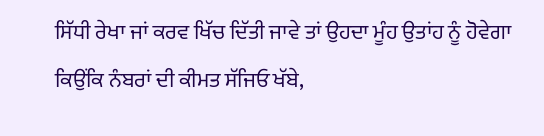ਸਿੱਧੀ ਰੇਖਾ ਜਾਂ ਕਰਵ ਖਿੱਚ ਦਿੱਤੀ ਜਾਵੇ ਤਾਂ ਉਹਦਾ ਮੂੰਹ ਉਤਾਂਹ ਨੂੰ ਹੋਵੇਗਾ ਕਿਉਂਕਿ ਨੰਬਰਾਂ ਦੀ ਕੀਮਤ ਸੱਜਿਓ ਖੱਬੇ,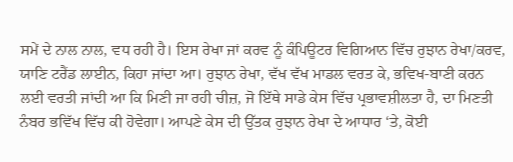ਸਮੇਂ ਦੇ ਨਾਲ ਨਾਲ, ਵਧ ਰਹੀ ਹੈ। ਇਸ ਰੇਖਾ ਜਾਂ ਕਰਵ ਨੂੰ ਕੰਪਿਊਟਰ ਵਿਗਿਆਨ ਵਿੱਚ ਰੁਝਾਨ ਰੇਖਾ/ਕਰਵ, ਯਾਣਿ ਟਰੈਂਡ ਲਾਈਨ, ਕਿਹਾ ਜਾਂਦਾ ਆ। ਰੁਝਾਨ ਰੇਖਾ, ਵੱਖ ਵੱਖ ਮਾਡਲ ਵਰਤ ਕੇ, ਭਵਿਖ-ਬਾਣੀ ਕਰਨ ਲਈ ਵਰਤੀ ਜਾਂਦੀ ਆ ਕਿ ਮਿਣੀ ਜਾ ਰਹੀ ਚੀਜ਼, ਜੋ ਇੱਥੇ ਸਾਡੇ ਕੇਸ ਵਿੱਚ ਪ੍ਰਭਾਵਸ਼ੀਲਤਾ ਹੈ, ਦਾ ਮਿਣਤੀ ਨੰਬਰ ਭਵਿੱਖ ਵਿੱਚ ਕੀ ਹੋਵੇਗਾ। ਆਪਣੇ ਕੇਸ ਦੀ ਉੱਤਕ ਰੁਝਾਨ ਰੇਖਾ ਦੇ ਆਧਾਰ ‘ਤੇ, ਕੋਈ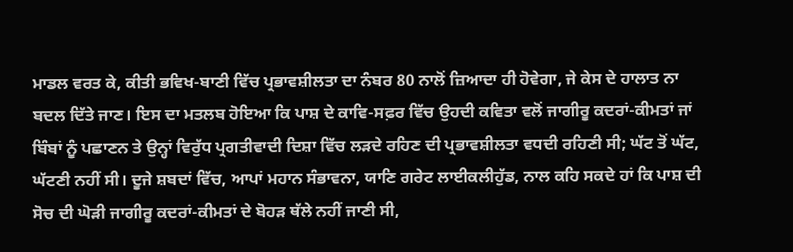ਮਾਡਲ ਵਰਤ ਕੇ, ਕੀਤੀ ਭਵਿਖ-ਬਾਣੀ ਵਿੱਚ ਪ੍ਰਭਾਵਸ਼ੀਲਤਾ ਦਾ ਨੰਬਰ 80 ਨਾਲੋਂ ਜ਼ਿਆਦਾ ਹੀ ਹੋਵੇਗਾ, ਜੇ ਕੇਸ ਦੇ ਹਾਲਾਤ ਨਾ ਬਦਲ ਦਿੱਤੇ ਜਾਣ। ਇਸ ਦਾ ਮਤਲਬ ਹੋਇਆ ਕਿ ਪਾਸ਼ ਦੇ ਕਾਵਿ-ਸਫ਼ਰ ਵਿੱਚ ਉਹਦੀ ਕਵਿਤਾ ਵਲੋਂ ਜਾਗੀਰੂ ਕਦਰਾਂ-ਕੀਮਤਾਂ ਜਾਂ ਬਿੰਬਾਂ ਨੂੰ ਪਛਾਣਨ ਤੇ ਉਨ੍ਹਾਂ ਵਿਰੁੱਧ ਪ੍ਰਗਤੀਵਾਦੀ ਦਿਸ਼ਾ ਵਿੱਚ ਲੜਦੇ ਰਹਿਣ ਦੀ ਪ੍ਰਭਾਵਸ਼ੀਲਤਾ ਵਧਦੀ ਰਹਿਣੀ ਸੀ; ਘੱਟ ਤੋਂ ਘੱਟ, ਘੱਟਣੀ ਨਹੀਂ ਸੀ। ਦੂਜੇ ਸ਼ਬਦਾਂ ਵਿੱਚ, ਆਪਾਂ ਮਹਾਨ ਸੰਭਾਵਨਾ, ਯਾਣਿ ਗਰੇਟ ਲਾਈਕਲੀਹੁੱਡ, ਨਾਲ ਕਹਿ ਸਕਦੇ ਹਾਂ ਕਿ ਪਾਸ਼ ਦੀ ਸੋਚ ਦੀ ਘੋੜੀ ਜਾਗੀਰੂ ਕਦਰਾਂ-ਕੀਮਤਾਂ ਦੇ ਬੋਹੜ ਥੱਲੇ ਨਹੀਂ ਜਾਣੀ ਸੀ,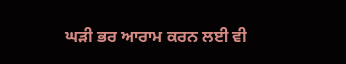ਘੜੀ ਭਰ ਆਰਾਮ ਕਰਨ ਲਈ ਵੀ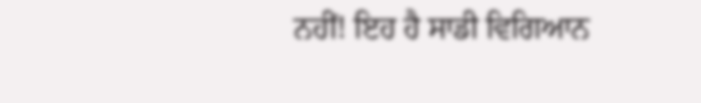ਨਹੀਂ! ਇਹ ਹੈ ਸਾਡੀ ਵਿਗਿਆਨ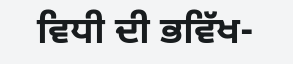ਵਿਧੀ ਦੀ ਭਵਿੱਖ-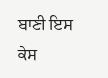ਬਾਣੀ ਇਸ ਕੇਸ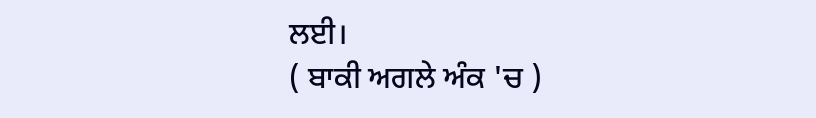ਲਈ।
( ਬਾਕੀ ਅਗਲੇ ਅੰਕ 'ਚ )